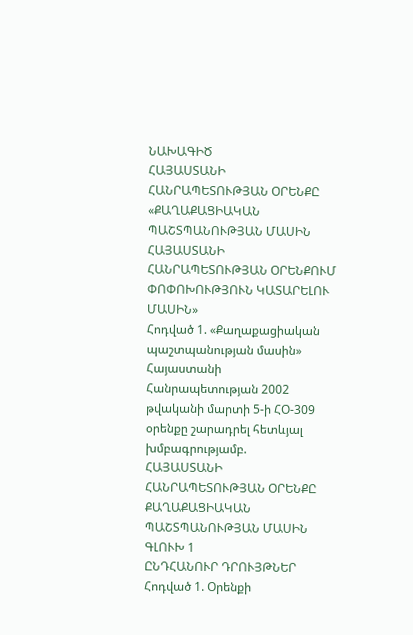ՆԱԽԱԳԻԾ
ՀԱՅԱՍՏԱՆԻ ՀԱՆՐԱՊԵՏՈՒԹՅԱՆ ՕՐԵՆՔԸ
«ՔԱՂԱՔԱՑԻԱԿԱՆ ՊԱՇՏՊԱՆՈՒԹՅԱՆ ՄԱՍԻՆ ՀԱՅԱՍՏԱՆԻ ՀԱՆՐԱՊԵՏՈՒԹՅԱՆ ՕՐԵՆՔՈՒՄ ՓՈՓՈԽՈՒԹՅՈՒՆ ԿԱՏԱՐԵԼՈՒ ՄԱՍԻՆ»
Հոդված 1. «Քաղաքացիական պաշտպանության մասին» Հայաստանի Հանրապետության 2002 թվականի մարտի 5-ի ՀՕ-309 օրենքը շարադրել հետևյալ խմբագրությամբ.
ՀԱՅԱՍՏԱՆԻ ՀԱՆՐԱՊԵՏՈՒԹՅԱՆ ՕՐԵՆՔԸ
ՔԱՂԱՔԱՑԻԱԿԱՆ ՊԱՇՏՊԱՆՈՒԹՅԱՆ ՄԱՍԻՆ
ԳԼՈՒԽ 1
ԸՆԴՀԱՆՈՒՐ ԴՐՈՒՅԹՆԵՐ
Հոդված 1. Օրենքի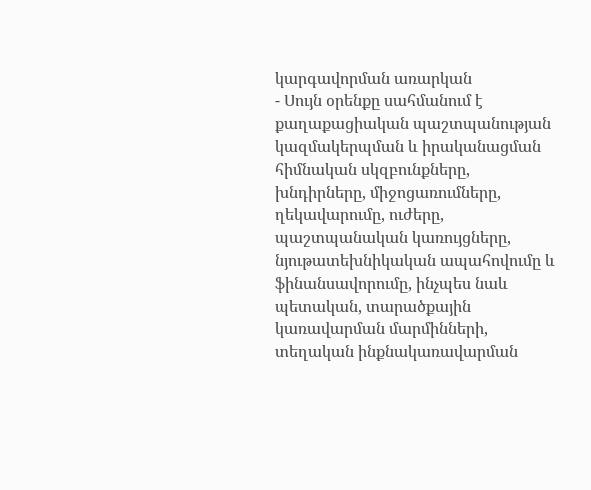կարգավորման առարկան
- Սույն օրենքը սահմանում է քաղաքացիական պաշտպանության կազմակերպման և իրականացման հիմնական սկզբունքները, խնդիրները, միջոցառումները, ղեկավարումը, ուժերը, պաշտպանական կառույցները, նյութատեխնիկական ապահովումը և ֆինանսավորումը, ինչպես նաև պետական, տարածքային կառավարման մարմինների, տեղական ինքնակառավարման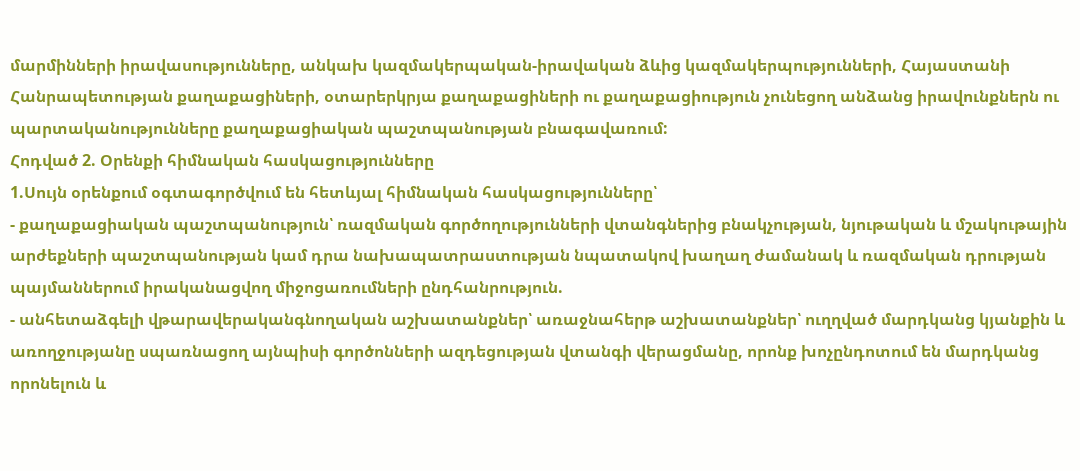մարմինների իրավասությունները, անկախ կազմակերպական-իրավական ձևից կազմակերպությունների, Հայաստանի Հանրապետության քաղաքացիների, օտարերկրյա քաղաքացիների ու քաղաքացիություն չունեցող անձանց իրավունքներն ու պարտականությունները քաղաքացիական պաշտպանության բնագավառում:
Հոդված 2. Օրենքի հիմնական հասկացությունները
1.Սույն օրենքում օգտագործվում են հետևյալ հիմնական հասկացությունները՝
- քաղաքացիական պաշտպանություն՝ ռազմական գործողությունների վտանգներից բնակչության, նյութական և մշակութային արժեքների պաշտպանության կամ դրա նախապատրաստության նպատակով խաղաղ ժամանակ և ռազմական դրության պայմաններում իրականացվող միջոցառումների ընդհանրություն.
- անհետաձգելի վթարավերականգնողական աշխատանքներ՝ առաջնահերթ աշխատանքներ՝ ուղղված մարդկանց կյանքին և առողջությանը սպառնացող այնպիսի գործոնների ազդեցության վտանգի վերացմանը, որոնք խոչընդոտում են մարդկանց որոնելուն և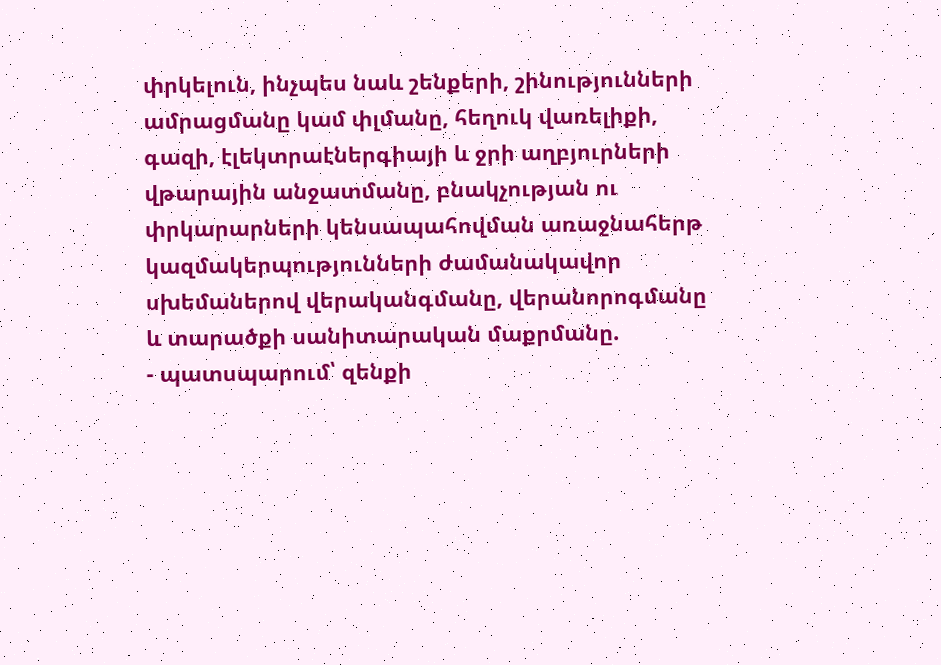փրկելուն, ինչպես նաև շենքերի, շինությունների ամրացմանը կամ փլմանը, հեղուկ վառելիքի, գազի, էլեկտրաէներգիայի և ջրի աղբյուրների վթարային անջատմանը, բնակչության ու փրկարարների կենսապահովման առաջնահերթ կազմակերպությունների ժամանակավոր սխեմաներով վերականգմանը, վերանորոգմանը և տարածքի սանիտարական մաքրմանը.
- պատսպարում՝ զենքի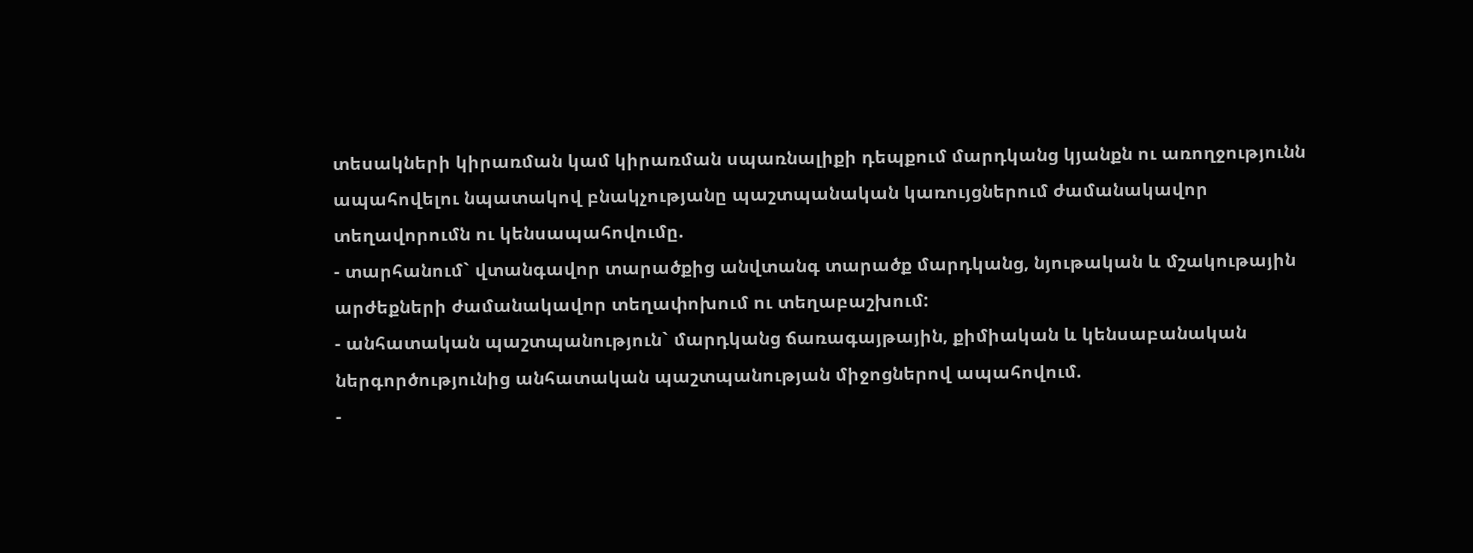տեսակների կիրառման կամ կիրառման սպառնալիքի դեպքում մարդկանց կյանքն ու առողջությունն ապահովելու նպատակով բնակչությանը պաշտպանական կառույցներում ժամանակավոր տեղավորումն ու կենսապահովումը.
- տարհանում` վտանգավոր տարածքից անվտանգ տարածք մարդկանց, նյութական և մշակութային արժեքների ժամանակավոր տեղափոխում ու տեղաբաշխում:
- անհատական պաշտպանություն` մարդկանց ճառագայթային, քիմիական և կենսաբանական ներգործությունից անհատական պաշտպանության միջոցներով ապահովում.
-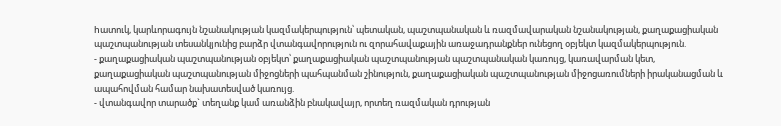hատուկ, կարևորագույն նշանակության կազմակերպություն՝ պետական, պաշտպանական և ռազմավարական նշանակության, քաղաքացիական պաշտպանության տեսանկյունից բարձր վտանգավորություն ու զորահավաքային առաջադրանքներ ունեցող օբյեկտ կազմակերպություն.
- քաղաքացիական պաշտպանության օբյեկտ՝ քաղաքացիական պաշտպանության պաշտպանական կառույց, կառավարման կետ, քաղաքացիական պաշտպանության միջոցների պահպանման շինություն, քաղաքացիական պաշտպանության միջոցառումների իրականացման և ապահովման համար նախատեսված կառույց.
- վտանգավոր տարածք` տեղանք կամ առանձին բնակավայր, որտեղ ռազմական դրության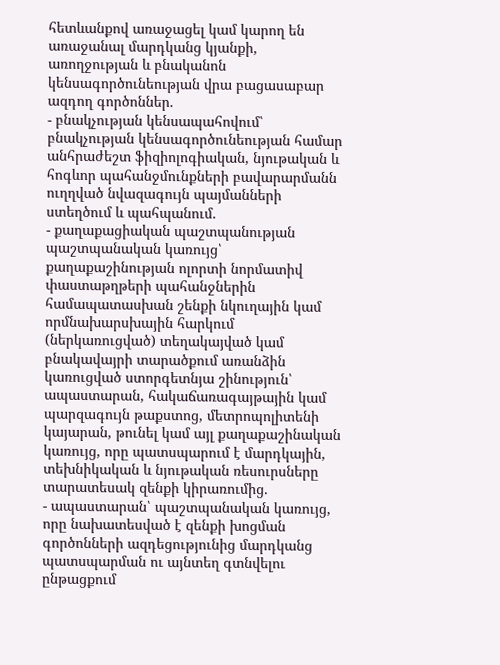հետևանքով առաջացել կամ կարող են առաջանալ մարդկանց կյանքի, առողջության և բնականոն կենսագործունեության վրա բացասաբար ազդող գործոններ.
- բնակչության կենսապահովում՝ բնակչության կենսագործունեության համար անհրաժեշտ ֆիզիոլոգիական, նյութական և հոգևոր պահանջմունքների բավարարմանն ուղղված նվազագույն պայմանների ստեղծում և պահպանում.
- քաղաքացիական պաշտպանության պաշտպանական կառույց՝ քաղաքաշինության ոլորտի նորմատիվ փաստաթղթերի պահանջներին համապատասխան շենքի նկուղային կամ որմնախարսխային հարկում (ներկառուցված) տեղակայված կամ բնակավայրի տարածքում առանձին կառուցված ստորգետնյա շինություն՝ ապաստարան, հակաճառագայթային կամ պարզագույն թաքստոց, մետրոպոլիտենի կայարան, թունել կամ այլ քաղաքաշինական կառույց, որը պատսպարում է մարդկային, տեխնիկական և նյութական ռեսուրսները տարատեսակ զենքի կիրառումից.
- ապաստարան՝ պաշտպանական կառույց, որը նախատեսված է զենքի խոցման գործոնների ազդեցությունից մարդկանց պատսպարման ու այնտեղ գտնվելու ընթացքում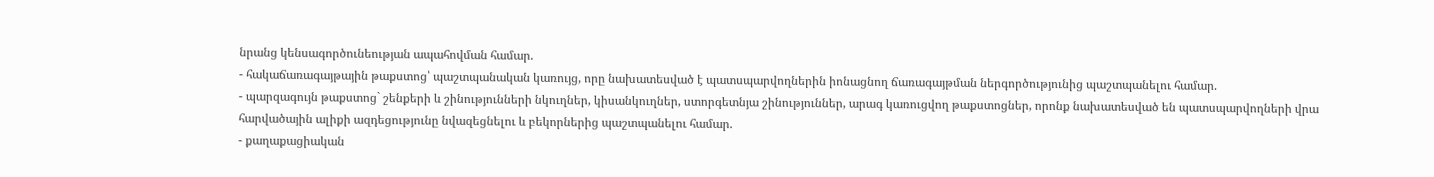նրանց կենսագործունեության ապահովման համար.
- հակաճառագայթային թաքստոց՝ պաշտպանական կառույց, որը նախատեսված է պատսպարվողներին իոնացնող ճառագայթման ներգործությունից պաշտպանելու համար.
- պարզագույն թաքստոց` շենքերի և շինությունների նկուղներ, կիսանկուղներ, ստորգետնյա շինություններ, արագ կառուցվող թաքստոցներ, որոնք նախատեսված են պատսպարվողների վրա հարվածային ալիքի ազդեցությունը նվազեցնելու և բեկորներից պաշտպանելու համար.
- քաղաքացիական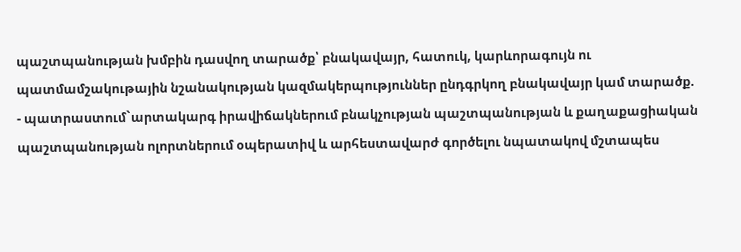պաշտպանության խմբին դասվող տարածք՝ բնակավայր, հատուկ, կարևորագույն ու պատմամշակութային նշանակության կազմակերպություններ ընդգրկող բնակավայր կամ տարածք.
- պատրաստում`արտակարգ իրավիճակներում բնակչության պաշտպանության և քաղաքացիական պաշտպանության ոլորտներում օպերատիվ և արհեստավարժ գործելու նպատակով մշտապես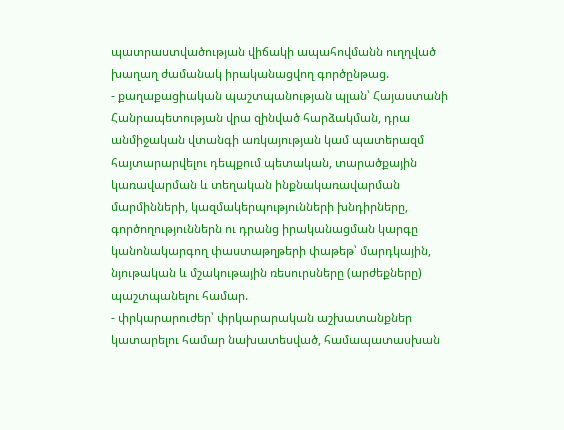պատրաստվածության վիճակի ապահովմանն ուղղված խաղաղ ժամանակ իրականացվող գործընթաց.
- քաղաքացիական պաշտպանության պլան՝ Հայաստանի Հանրապետության վրա զինված հարձակման, դրա անմիջական վտանգի առկայության կամ պատերազմ հայտարարվելու դեպքում պետական, տարածքային կառավարման և տեղական ինքնակառավարման մարմինների, կազմակերպությունների խնդիրները, գործողություններն ու դրանց իրականացման կարգը կանոնակարգող փաստաթղթերի փաթեթ՝ մարդկային, նյութական և մշակութային ռեսուրսները (արժեքները) պաշտպանելու համար.
- փրկարարուժեր՝ փրկարարական աշխատանքներ կատարելու համար նախատեսված, համապատասխան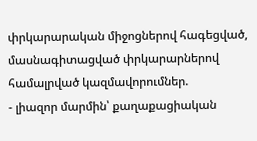փրկարարական միջոցներով հագեցված, մասնագիտացված փրկարարներով համալրված կազմավորումներ.
- լիազոր մարմին՝ քաղաքացիական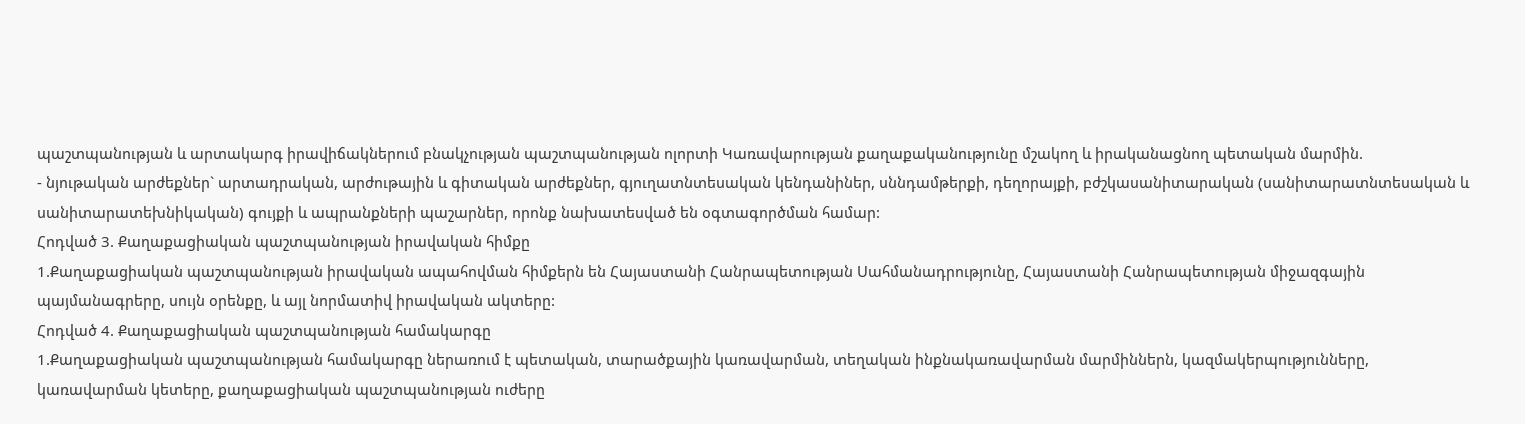պաշտպանության և արտակարգ իրավիճակներում բնակչության պաշտպանության ոլորտի Կառավարության քաղաքականությունը մշակող և իրականացնող պետական մարմին.
- նյութական արժեքներ` արտադրական, արժութային և գիտական արժեքներ, գյուղատնտեսական կենդանիներ, սննդամթերքի, դեղորայքի, բժշկասանիտարական (սանիտարատնտեսական և սանիտարատեխնիկական) գույքի և ապրանքների պաշարներ, որոնք նախատեսված են օգտագործման համար:
Հոդված 3. Քաղաքացիական պաշտպանության իրավական հիմքը
1.Քաղաքացիական պաշտպանության իրավական ապահովման հիմքերն են Հայաստանի Հանրապետության Սահմանադրությունը, Հայաստանի Հանրապետության միջազգային պայմանագրերը, սույն օրենքը, և այլ նորմատիվ իրավական ակտերը:
Հոդված 4. Քաղաքացիական պաշտպանության համակարգը
1.Քաղաքացիական պաշտպանության համակարգը ներառում է պետական, տարածքային կառավարման, տեղական ինքնակառավարման մարմիններն, կազմակերպությունները, կառավարման կետերը, քաղաքացիական պաշտպանության ուժերը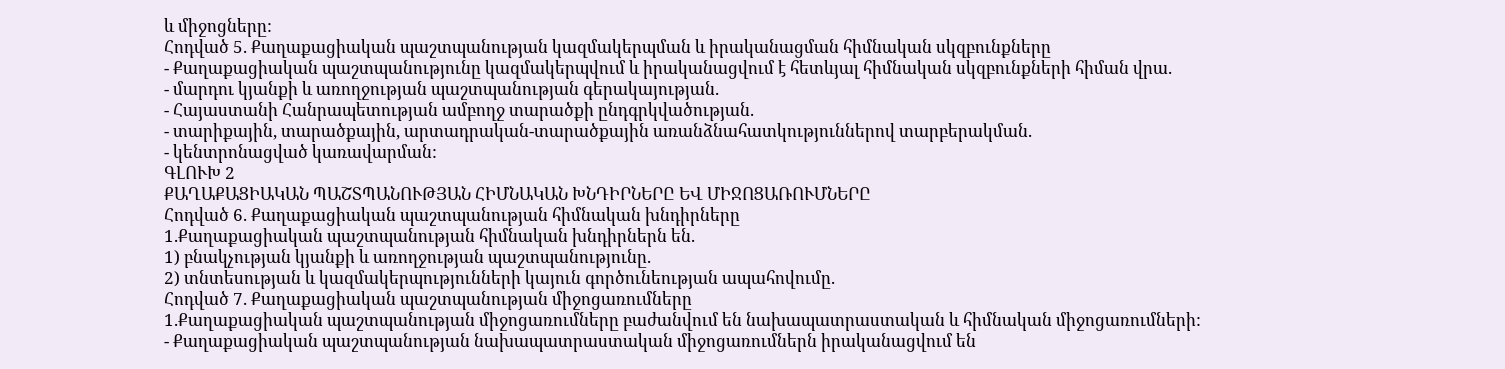և միջոցները:
Հոդված 5. Քաղաքացիական պաշտպանության կազմակերպման և իրականացման հիմնական սկզբունքները
- Քաղաքացիական պաշտպանությունը կազմակերպվում և իրականացվում է հետևյալ հիմնական սկզբունքների հիման վրա.
- մարդու կյանքի և առողջության պաշտպանության գերակայության.
- Հայաստանի Հանրապետության ամբողջ տարածքի ընդգրկվածության.
- տարիքային, տարածքային, արտադրական-տարածքային առանձնահատկություններով տարբերակման.
- կենտրոնացված կառավարման:
ԳԼՈՒԽ 2
ՔԱՂԱՔԱՑԻԱԿԱՆ ՊԱՇՏՊԱՆՈՒԹՅԱՆ ՀԻՄՆԱԿԱՆ ԽՆԴԻՐՆԵՐԸ ԵՎ ՄԻՋՈՑԱՌՈՒՄՆԵՐԸ
Հոդված 6. Քաղաքացիական պաշտպանության հիմնական խնդիրները
1.Քաղաքացիական պաշտպանության հիմնական խնդիրներն են.
1) բնակչության կյանքի և առողջության պաշտպանությունը.
2) տնտեսության և կազմակերպությունների կայուն գործունեության ապահովումը.
Հոդված 7. Քաղաքացիական պաշտպանության միջոցառումները
1.Քաղաքացիական պաշտպանության միջոցառումները բաժանվում են նախապատրաստական և հիմնական միջոցառումների:
- Քաղաքացիական պաշտպանության նախապատրաստական միջոցառումներն իրականացվում են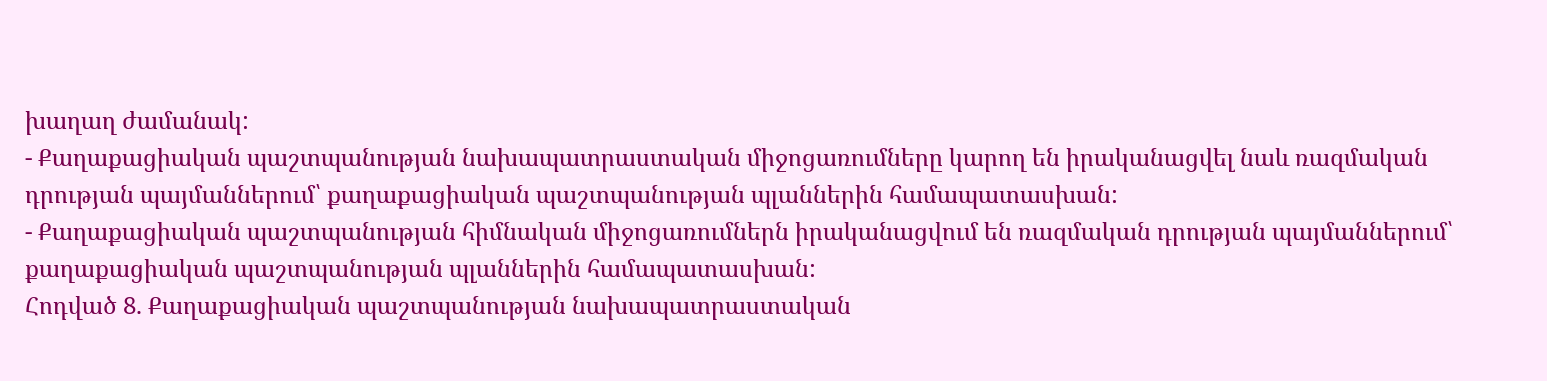խաղաղ ժամանակ:
- Քաղաքացիական պաշտպանության նախապատրաստական միջոցառումները կարող են իրականացվել նաև ռազմական դրության պայմաններում՝ քաղաքացիական պաշտպանության պլաններին համապատասխան:
- Քաղաքացիական պաշտպանության հիմնական միջոցառումներն իրականացվում են ռազմական դրության պայմաններում՝ քաղաքացիական պաշտպանության պլաններին համապատասխան:
Հոդված 8. Քաղաքացիական պաշտպանության նախապատրաստական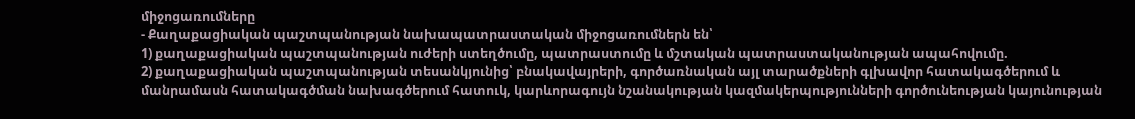միջոցառումները
- Քաղաքացիական պաշտպանության նախապատրաստական միջոցառումներն են՝
1) քաղաքացիական պաշտպանության ուժերի ստեղծումը, պատրաստումը և մշտական պատրաստականության ապահովումը.
2) քաղաքացիական պաշտպանության տեսանկյունից՝ բնակավայրերի, գործառնական այլ տարածքների գլխավոր հատակագծերում և մանրամասն հատակագծման նախագծերում հատուկ, կարևորագույն նշանակության կազմակերպությունների գործունեության կայունության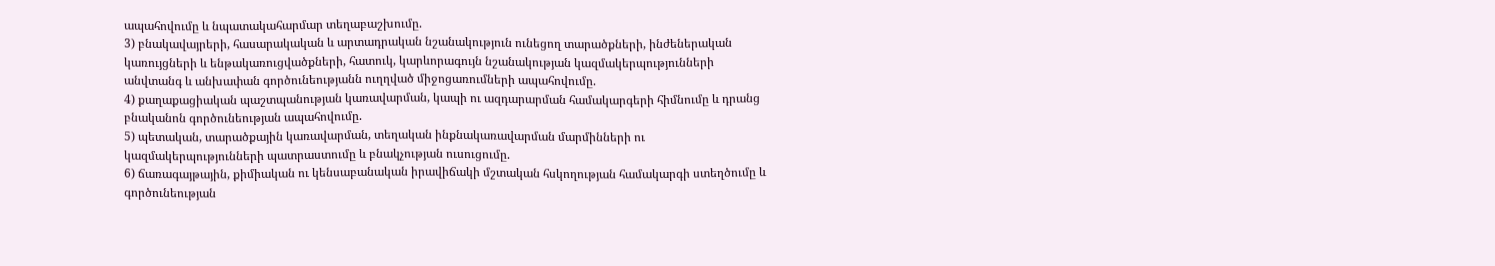ապահովումը և նպատակահարմար տեղաբաշխումը.
3) բնակավայրերի, հասարակական և արտադրական նշանակություն ունեցող տարածքների, ինժեներական կառույցների և ենթակառուցվածքների, հատուկ, կարևորագույն նշանակության կազմակերպությունների անվտանգ և անխափան գործունեությանն ուղղված միջոցառումների ապահովումը.
4) քաղաքացիական պաշտպանության կառավարման, կապի ու ազդարարման համակարգերի հիմնումը և դրանց բնականոն գործունեության ապահովումը.
5) պետական, տարածքային կառավարման, տեղական ինքնակառավարման մարմինների ու կազմակերպությունների պատրաստումը և բնակչության ուսուցումը.
6) ճառագայթային, քիմիական ու կենսաբանական իրավիճակի մշտական հսկողության համակարգի ստեղծումը և գործունեության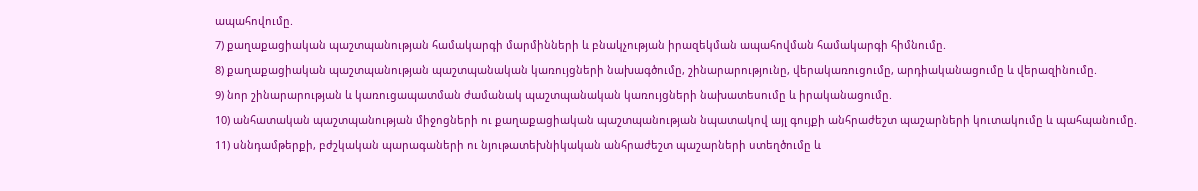ապահովումը.
7) քաղաքացիական պաշտպանության համակարգի մարմինների և բնակչության իրազեկման ապահովման համակարգի հիմնումը.
8) քաղաքացիական պաշտպանության պաշտպանական կառույցների նախագծումը, շինարարությունը, վերակառուցումը, արդիականացումը և վերազինումը.
9) նոր շինարարության և կառուցապատման ժամանակ պաշտպանական կառույցների նախատեսումը և իրականացումը.
10) անհատական պաշտպանության միջոցների ու քաղաքացիական պաշտպանության նպատակով այլ գույքի անհրաժեշտ պաշարների կուտակումը և պահպանումը.
11) սննդամթերքի, բժշկական պարագաների ու նյութատեխնիկական անհրաժեշտ պաշարների ստեղծումը և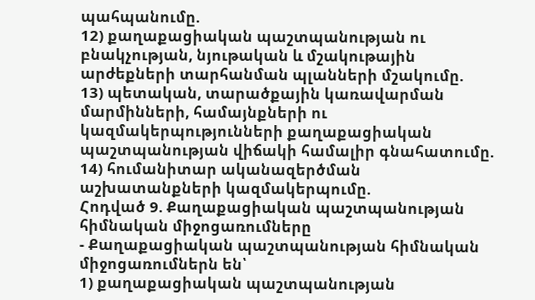պահպանումը.
12) քաղաքացիական պաշտպանության ու բնակչության, նյութական և մշակութային արժեքների տարհանման պլանների մշակումը.
13) պետական, տարածքային կառավարման մարմինների, համայնքների ու կազմակերպությունների քաղաքացիական պաշտպանության վիճակի համալիր գնահատումը.
14) հումանիտար ականազերծման աշխատանքների կազմակերպումը.
Հոդված 9. Քաղաքացիական պաշտպանության հիմնական միջոցառումները
- Քաղաքացիական պաշտպանության հիմնական միջոցառումներն են՝
1) քաղաքացիական պաշտպանության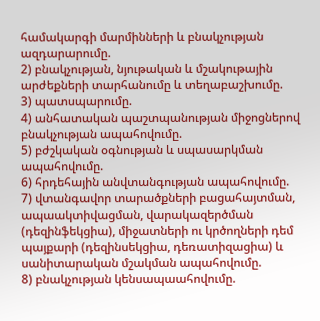համակարգի մարմինների և բնակչության ազդարարումը.
2) բնակչության, նյութական և մշակութային արժեքների տարհանումը և տեղաբաշխումը.
3) պատսպարումը.
4) անհատական պաշտպանության միջոցներով բնակչության ապահովումը.
5) բժշկական օգնության և սպասարկման ապահովումը.
6) հրդեհային անվտանգության ապահովումը.
7) վտանգավոր տարածքների բացահայտման, ապաակտիվացման, վարակազերծման (դեզինֆեկցիա), միջատների ու կրծողների դեմ պայքարի (դեզինսեկցիա, դեռատիզացիա) և սանիտարական մշակման ապահովումը.
8) բնակչության կենսապաահովումը.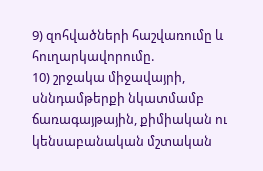9) զոհվածների հաշվառումը և հուղարկավորումը.
10) շրջակա միջավայրի, սննդամթերքի նկատմամբ ճառագայթային, քիմիական ու կենսաբանական մշտական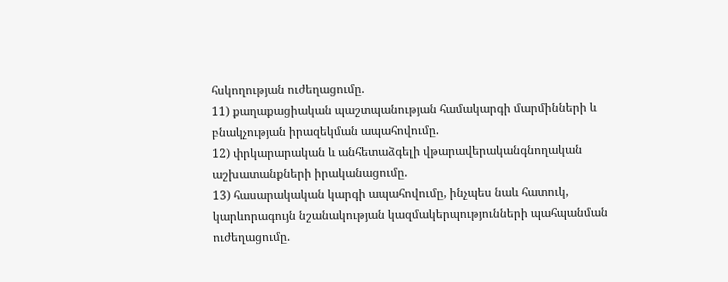հսկողության ուժեղացումը.
11) քաղաքացիական պաշտպանության համակարգի մարմինների և բնակչության իրազեկման ապահովումը.
12) փրկարարական և անհետաձգելի վթարավերականգնողական աշխատանքների իրականացումը.
13) հասարակական կարգի ապահովումը, ինչպես նաև հատուկ, կարևորագույն նշանակության կազմակերպությունների պահպանման ուժեղացումը.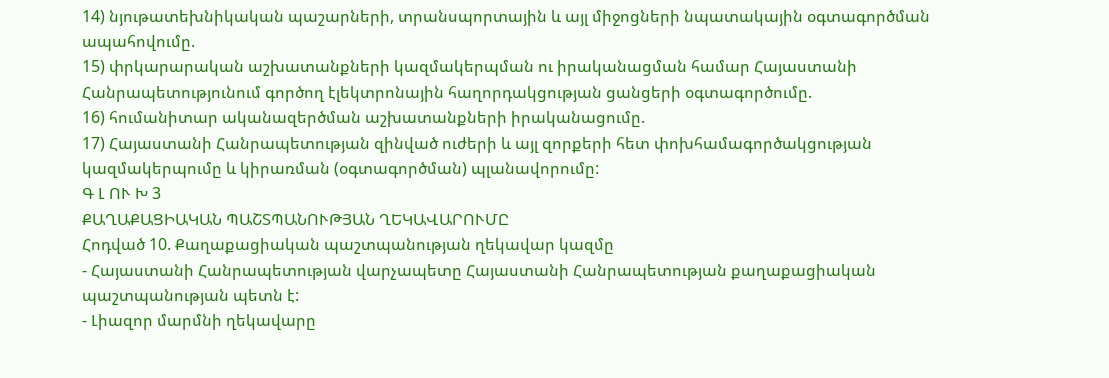14) նյութատեխնիկական պաշարների, տրանսպորտային և այլ միջոցների նպատակային օգտագործման ապահովումը.
15) փրկարարական աշխատանքների կազմակերպման ու իրականացման համար Հայաստանի Հանրապետությունում գործող էլեկտրոնային հաղորդակցության ցանցերի օգտագործումը.
16) հումանիտար ականազերծման աշխատանքների իրականացումը.
17) Հայաստանի Հանրապետության զինված ուժերի և այլ զորքերի հետ փոխհամագործակցության կազմակերպումը և կիրառման (օգտագործման) պլանավորումը:
Գ Լ ՈՒ Խ 3
ՔԱՂԱՔԱՑԻԱԿԱՆ ՊԱՇՏՊԱՆՈՒԹՅԱՆ ՂԵԿԱՎԱՐՈՒՄԸ
Հոդված 10. Քաղաքացիական պաշտպանության ղեկավար կազմը
- Հայաստանի Հանրապետության վարչապետը Հայաստանի Հանրապետության քաղաքացիական պաշտպանության պետն է:
- Լիազոր մարմնի ղեկավարը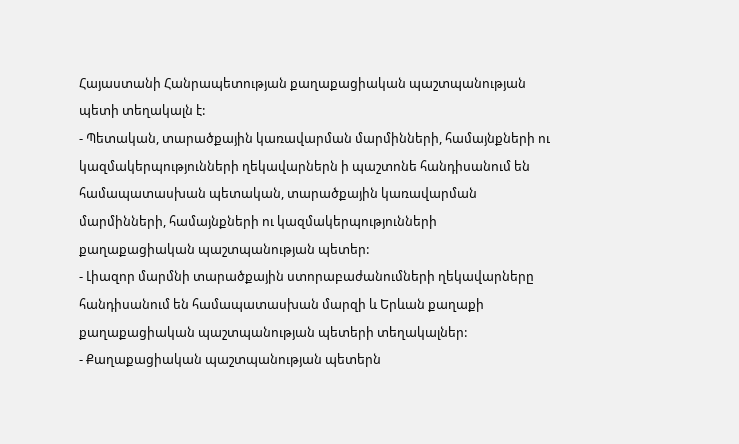Հայաստանի Հանրապետության քաղաքացիական պաշտպանության պետի տեղակալն է:
- Պետական, տարածքային կառավարման մարմինների, համայնքների ու կազմակերպությունների ղեկավարներն ի պաշտոնե հանդիսանում են համապատասխան պետական, տարածքային կառավարման մարմինների, համայնքների ու կազմակերպությունների քաղաքացիական պաշտպանության պետեր:
- Լիազոր մարմնի տարածքային ստորաբաժանումների ղեկավարները հանդիսանում են համապատասխան մարզի և Երևան քաղաքի քաղաքացիական պաշտպանության պետերի տեղակալներ:
- Քաղաքացիական պաշտպանության պետերն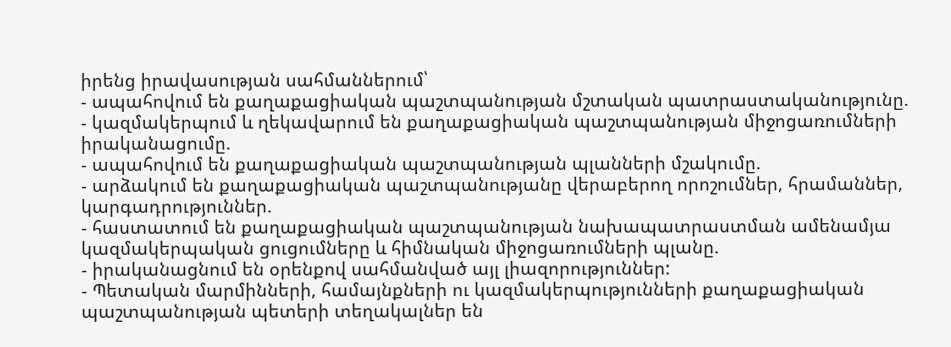իրենց իրավասության սահմաններում՝
- ապահովում են քաղաքացիական պաշտպանության մշտական պատրաստականությունը.
- կազմակերպում և ղեկավարում են քաղաքացիական պաշտպանության միջոցառումների իրականացումը.
- ապահովում են քաղաքացիական պաշտպանության պլանների մշակումը.
- արձակում են քաղաքացիական պաշտպանությանը վերաբերող որոշումներ, հրամաններ, կարգադրություններ.
- հաստատում են քաղաքացիական պաշտպանության նախապատրաստման ամենամյա կազմակերպական ցուցումները և հիմնական միջոցառումների պլանը.
- իրականացնում են օրենքով սահմանված այլ լիազորություններ:
- Պետական մարմինների, համայնքների ու կազմակերպությունների քաղաքացիական պաշտպանության պետերի տեղակալներ են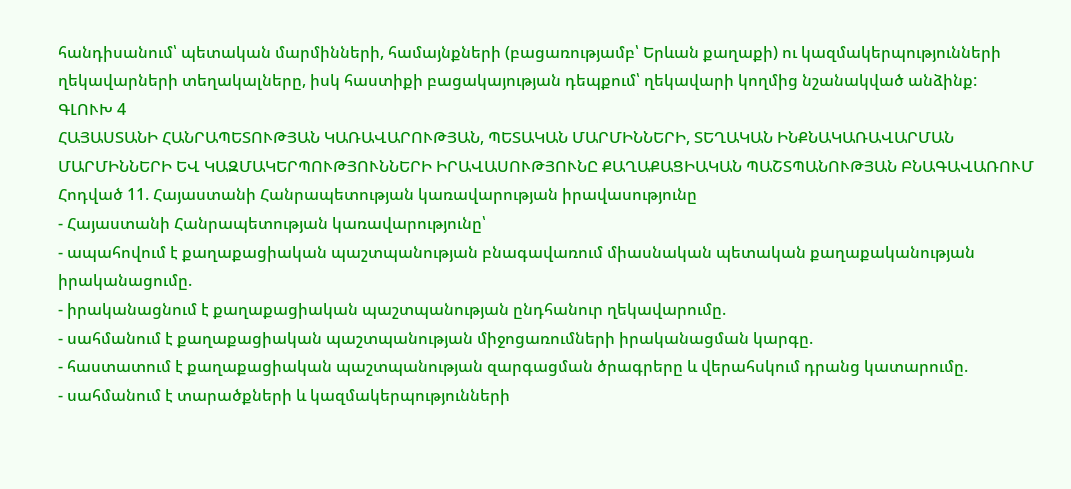հանդիսանում՝ պետական մարմինների, համայնքների (բացառությամբ՝ Երևան քաղաքի) ու կազմակերպությունների ղեկավարների տեղակալները, իսկ հաստիքի բացակայության դեպքում՝ ղեկավարի կողմից նշանակված անձինք:
ԳԼՈՒԽ 4
ՀԱՅԱՍՏԱՆԻ ՀԱՆՐԱՊԵՏՈՒԹՅԱՆ ԿԱՌԱՎԱՐՈՒԹՅԱՆ, ՊԵՏԱԿԱՆ ՄԱՐՄԻՆՆԵՐԻ, ՏԵՂԱԿԱՆ ԻՆՔՆԱԿԱՌԱՎԱՐՄԱՆ ՄԱՐՄԻՆՆԵՐԻ ԵՎ ԿԱԶՄԱԿԵՐՊՈՒԹՅՈՒՆՆԵՐԻ ԻՐԱՎԱՍՈՒԹՅՈՒՆԸ ՔԱՂԱՔԱՑԻԱԿԱՆ ՊԱՇՏՊԱՆՈՒԹՅԱՆ ԲՆԱԳԱՎԱՌՈՒՄ
Հոդված 11. Հայաստանի Հանրապետության կառավարության իրավասությունը
- Հայաստանի Հանրապետության կառավարությունը՝
- ապահովում է քաղաքացիական պաշտպանության բնագավառում միասնական պետական քաղաքականության իրականացումը.
- իրականացնում է քաղաքացիական պաշտպանության ընդհանուր ղեկավարումը.
- սահմանում է քաղաքացիական պաշտպանության միջոցառումների իրականացման կարգը.
- հաստատում է քաղաքացիական պաշտպանության զարգացման ծրագրերը և վերահսկում դրանց կատարումը.
- սահմանում է տարածքների և կազմակերպությունների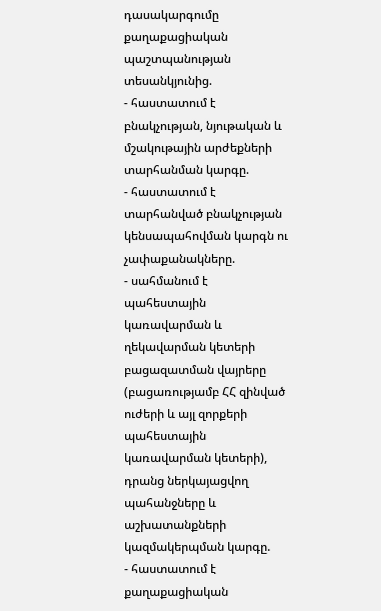դասակարգումը քաղաքացիական պաշտպանության տեսանկյունից.
- հաստատում է բնակչության, նյութական և մշակութային արժեքների տարհանման կարգը.
- հաստատում է տարհանված բնակչության կենսապահովման կարգն ու չափաքանակները.
- սահմանում է պահեստային կառավարման և ղեկավարման կետերի բացազատման վայրերը (բացառությամբ ՀՀ զինված ուժերի և այլ զորքերի պահեստային կառավարման կետերի), դրանց ներկայացվող պահանջները և աշխատանքների կազմակերպման կարգը.
- հաստատում է քաղաքացիական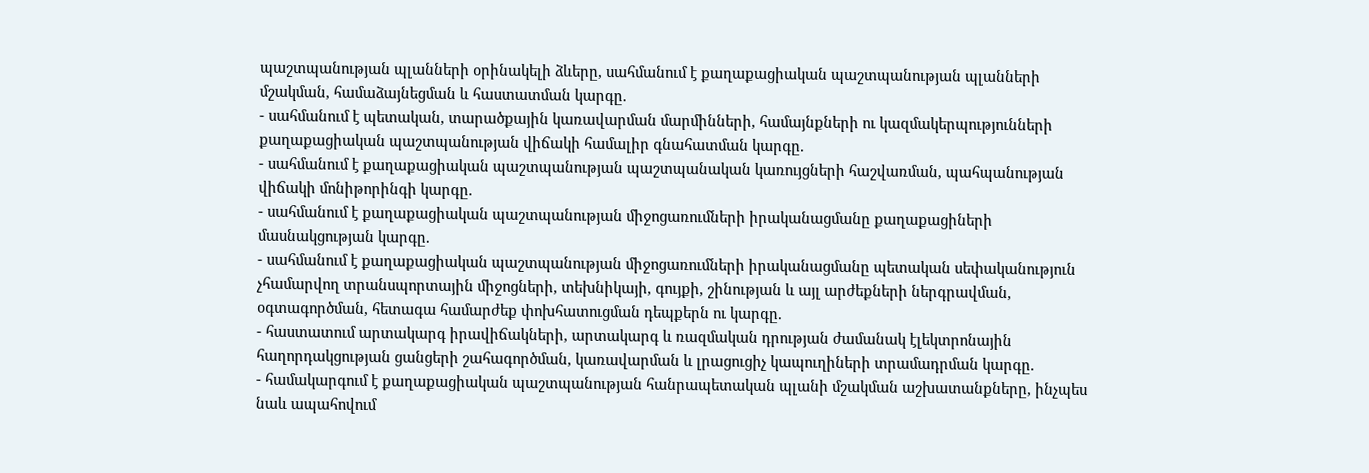պաշտպանության պլանների օրինակելի ձևերը, սահմանում է քաղաքացիական պաշտպանության պլանների մշակման, համաձայնեցման և հաստատման կարգը.
- սահմանում է պետական, տարածքային կառավարման մարմինների, համայնքների ու կազմակերպությունների քաղաքացիական պաշտպանության վիճակի համալիր գնահատման կարգը.
- սահմանում է քաղաքացիական պաշտպանության պաշտպանական կառույցների հաշվառման, պահպանության վիճակի մոնիթորինգի կարգը.
- սահմանում է քաղաքացիական պաշտպանության միջոցառումների իրականացմանը քաղաքացիների մասնակցության կարգը.
- սահմանում է քաղաքացիական պաշտպանության միջոցառումների իրականացմանը պետական սեփականություն չհամարվող տրանսպորտային միջոցների, տեխնիկայի, գույքի, շինության և այլ արժեքների ներգրավման, օգտագործման, հետագա համարժեք փոխհատուցման դեպքերն ու կարգը.
- հաստատում արտակարգ իրավիճակների, արտակարգ և ռազմական դրության ժամանակ էլեկտրոնային հաղորդակցության ցանցերի շահագործման, կառավարման և լրացուցիչ կապուղիների տրամադրման կարգը.
- համակարգում է քաղաքացիական պաշտպանության հանրապետական պլանի մշակման աշխատանքները, ինչպես նաև ապահովում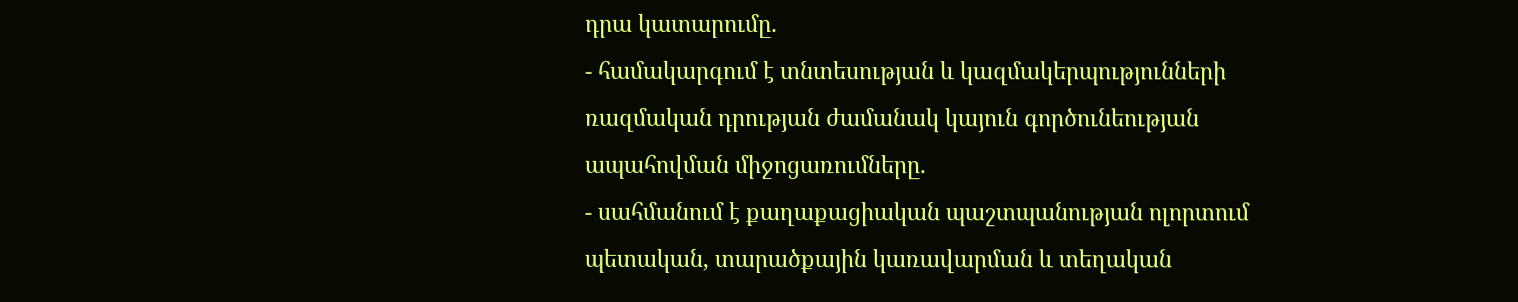դրա կատարումը.
- համակարգում է տնտեսության և կազմակերպությունների ռազմական դրության ժամանակ կայուն գործունեության ապահովման միջոցառումները.
- սահմանում է քաղաքացիական պաշտպանության ոլորտում պետական, տարածքային կառավարման և տեղական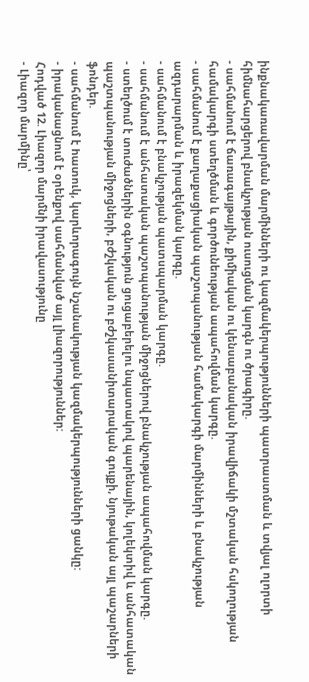ինքնակառավարման մարմինների ու կազմակերպությունների պատրաստման և տվյալ ոլորտի հիմնահարցերով բնակչության ուսուցման կարգն ու ծրագիրը.
- սահմանում է ճառագայթային, քիմիական ու կենսաբանական իրավիճակի մշտական հսկողության համակարգի ստեղծման և գործունեության ապահովման կարգը.
- սահմանում է քաղաքացիական պաշտպանության համակարգի մարմինների և բնակչության ազդարարման և իրազեկման կարգը.
- սահմանում է բնակչության պատսպարման կարգը.
- սահմանում է անհատական պաշտպանության միջոցներով բնակչության ապահովման կարգը.
- ստեղծում է տուժածներին օգնություն ցուցաբերելու նպատակով պարենային, կոլեկտիվ և անհատական պաշտպանության միջոցների, բժշկական ու բժշկասանիտարական գույքի, նյութական այլ պաշարների ֆոնդեր.
- սահմանում է hատուկ, կարևորագույն նշանակության կազմակերպությունների ցանկը:
- իրականացնում է օրենքով սահմանված այլ լիազորություններ:
Հոդված 12. Լիազոր մարմնի իրավասությունը
- Լիազոր մարմինը՝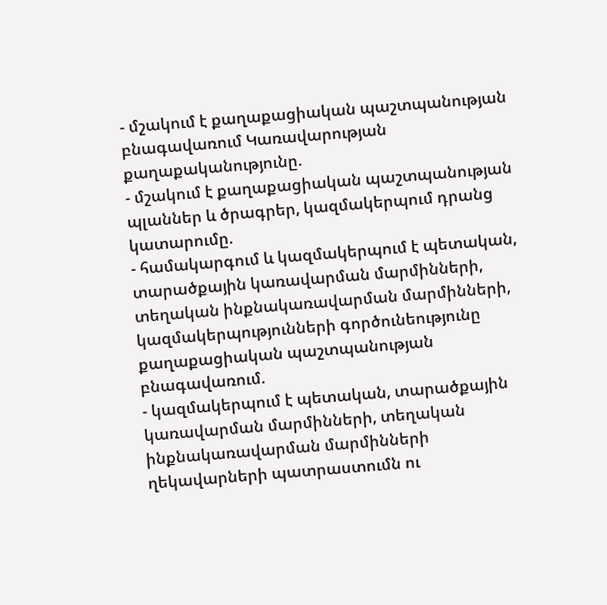- մշակում է քաղաքացիական պաշտպանության բնագավառում Կառավարության քաղաքականությունը.
- մշակում է քաղաքացիական պաշտպանության պլաններ և ծրագրեր, կազմակերպում դրանց կատարումը.
- համակարգում և կազմակերպում է պետական, տարածքային կառավարման մարմինների, տեղական ինքնակառավարման մարմինների, կազմակերպությունների գործունեությունը քաղաքացիական պաշտպանության բնագավառում.
- կազմակերպում է պետական, տարածքային կառավարման մարմինների, տեղական ինքնակառավարման մարմինների ղեկավարների պատրաստումն ու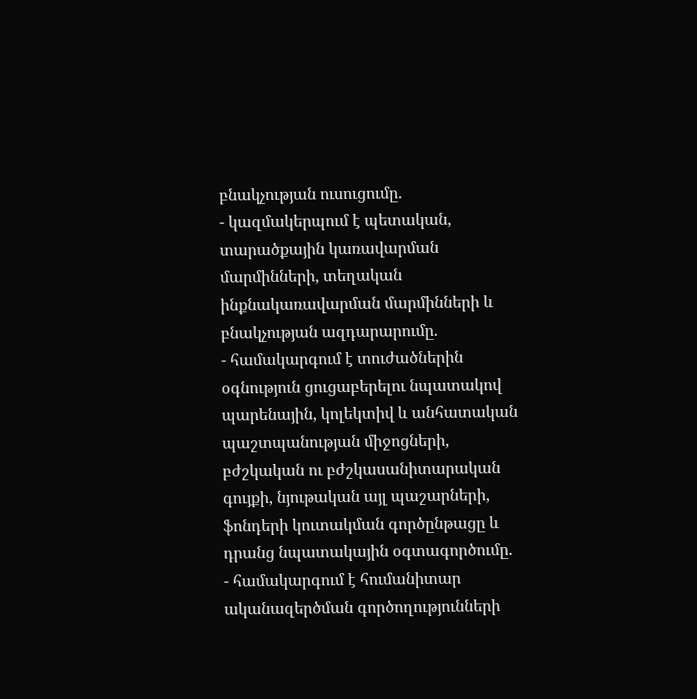բնակչության ուսուցումը.
- կազմակերպում է պետական, տարածքային կառավարման մարմինների, տեղական ինքնակառավարման մարմինների և բնակչության ազդարարումը.
- համակարգում է տուժածներին օգնություն ցուցաբերելու նպատակով պարենային, կոլեկտիվ և անհատական պաշտպանության միջոցների, բժշկական ու բժշկասանիտարական գույքի, նյութական այլ պաշարների, ֆոնդերի կուտակման գործընթացը և դրանց նպատակային օգտագործումը.
- համակարգում է հումանիտար ականազերծման գործողությունների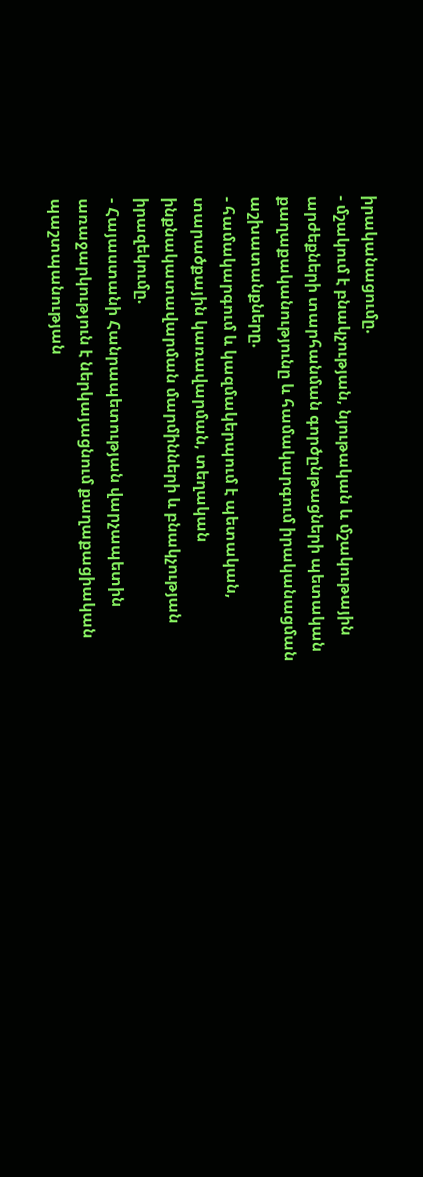իրականացումը.
- մշակում է բնակչության, նյութական և մշակութային արժեքների տարհանման գործընթացների պետական քաղաքականությունը և համակարգում իրականացման աշխատանքները.
- համակարգում և կազմակերպում է պետական, տարածքային կառավարման, տեղական ինքնակատավարման մարմինների և բնակչության իրազեկումը.
- Հայաստանի Հանրապետության վարչապետին առաջարկություն է ներկայացնում քաղաքացիական պաշտպանության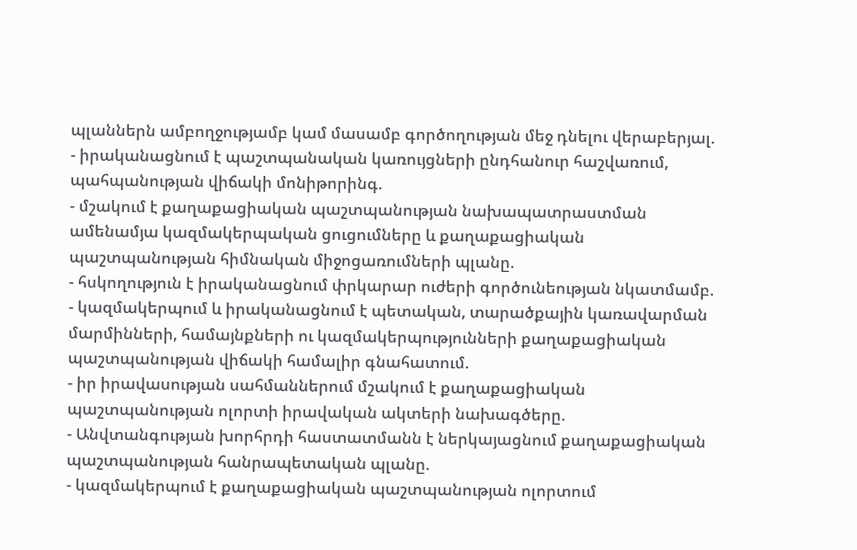պլաններն ամբողջությամբ կամ մասամբ գործողության մեջ դնելու վերաբերյալ.
- իրականացնում է պաշտպանական կառույցների ընդհանուր հաշվառում, պահպանության վիճակի մոնիթորինգ.
- մշակում է քաղաքացիական պաշտպանության նախապատրաստման ամենամյա կազմակերպական ցուցումները և քաղաքացիական պաշտպանության հիմնական միջոցառումների պլանը.
- հսկողություն է իրականացնում փրկարար ուժերի գործունեության նկատմամբ.
- կազմակերպում և իրականացնում է պետական, տարածքային կառավարման մարմինների, համայնքների ու կազմակերպությունների քաղաքացիական պաշտպանության վիճակի համալիր գնահատում.
- իր իրավասության սահմաններում մշակում է քաղաքացիական պաշտպանության ոլորտի իրավական ակտերի նախագծերը.
- Անվտանգության խորհրդի հաստատմանն է ներկայացնում քաղաքացիական պաշտպանության հանրապետական պլանը.
- կազմակերպում է քաղաքացիական պաշտպանության ոլորտում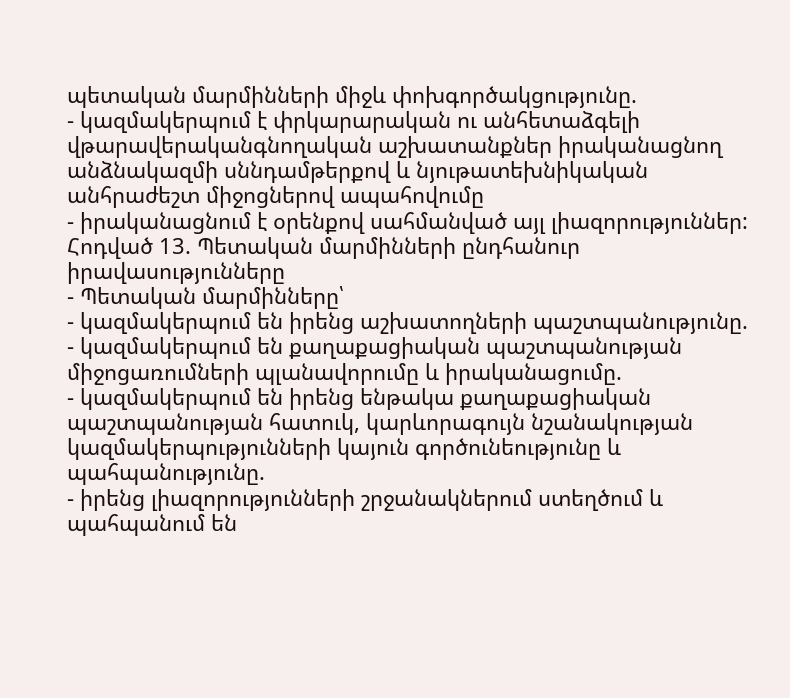պետական մարմինների միջև փոխգործակցությունը.
- կազմակերպում է փրկարարական ու անհետաձգելի վթարավերականգնողական աշխատանքներ իրականացնող անձնակազմի սննդամթերքով և նյութատեխնիկական անհրաժեշտ միջոցներով ապահովումը
- իրականացնում է օրենքով սահմանված այլ լիազորություններ:
Հոդված 13. Պետական մարմինների ընդհանուր իրավասությունները
- Պետական մարմինները՝
- կազմակերպում են իրենց աշխատողների պաշտպանությունը.
- կազմակերպում են քաղաքացիական պաշտպանության միջոցառումների պլանավորումը և իրականացումը.
- կազմակերպում են իրենց ենթակա քաղաքացիական պաշտպանության հատուկ, կարևորագույն նշանակության կազմակերպությունների կայուն գործունեությունը և պահպանությունը.
- իրենց լիազորությունների շրջանակներում ստեղծում և պահպանում են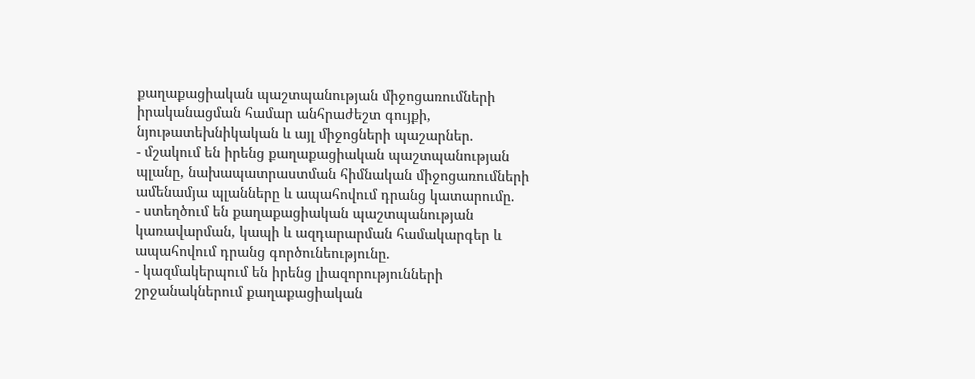քաղաքացիական պաշտպանության միջոցառումների իրականացման համար անհրաժեշտ գույքի, նյութատեխնիկական և այլ միջոցների պաշարներ.
- մշակում են իրենց քաղաքացիական պաշտպանության պլանը, նախապատրաստման հիմնական միջոցառումների ամենամյա պլանները և ապահովում դրանց կատարումը.
- ստեղծում են քաղաքացիական պաշտպանության կառավարման, կապի և ազդարարման համակարգեր և ապահովում դրանց գործունեությունը.
- կազմակերպում են իրենց լիազորությունների շրջանակներում քաղաքացիական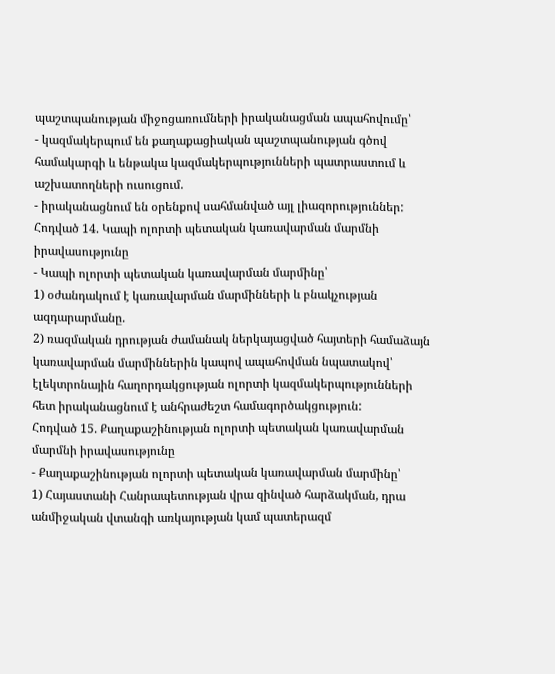պաշտպանության միջոցառումների իրականացման ապահովումը՝
- կազմակերպում են քաղաքացիական պաշտպանության գծով համակարգի և ենթակա կազմակերպությունների պատրաստում և աշխատողների ուսուցում.
- իրականացնում են օրենքով սահմանված այլ լիազորություններ:
Հոդված 14. Կապի ոլորտի պետական կառավարման մարմնի իրավասությունը
- Կապի ոլորտի պետական կառավարման մարմինը՝
1) օժանդակում է կառավարման մարմինների և բնակչության ազդարարմանը.
2) ռազմական դրության ժամանակ ներկայացված հայտերի համաձայն կառավարման մարմիններին կապով ապահովման նպատակով՝ էլեկտրոնային հաղորդակցության ոլորտի կազմակերպությունների հետ իրականացնում է անհրաժեշտ համագործակցություն:
Հոդված 15. Քաղաքաշինության ոլորտի պետական կառավարման մարմնի իրավասությունը
- Քաղաքաշինության ոլորտի պետական կառավարման մարմինը՝
1) Հայաստանի Հանրապետության վրա զինված հարձակման, դրա անմիջական վտանգի առկայության կամ պատերազմ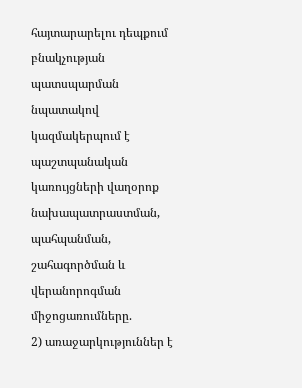հայտարարելու դեպքում բնակչության պատսպարման նպատակով կազմակերպում է պաշտպանական կառույցների վաղօրոք նախապատրաստման, պահպանման, շահագործման և վերանորոգման միջոցառումները.
2) առաջարկություններ է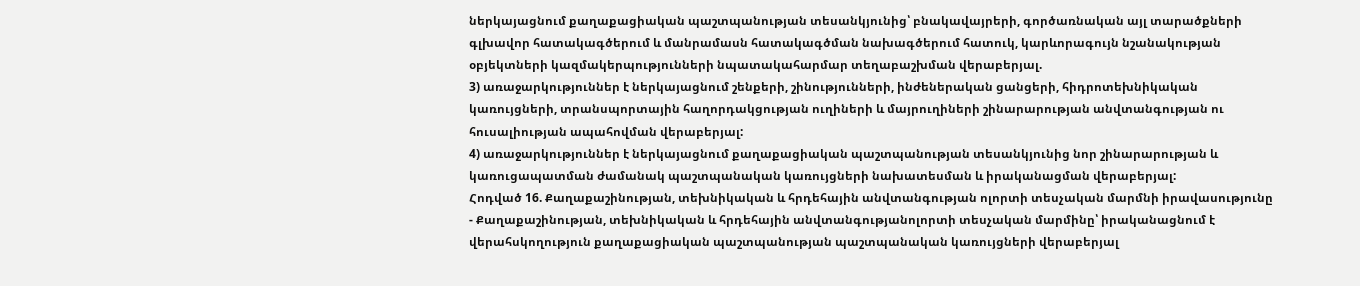ներկայացնում քաղաքացիական պաշտպանության տեսանկյունից՝ բնակավայրերի, գործառնական այլ տարածքների գլխավոր հատակագծերում և մանրամասն հատակագծման նախագծերում հատուկ, կարևորագույն նշանակության օբյեկտների կազմակերպությունների նպատակահարմար տեղաբաշխման վերաբերյալ.
3) առաջարկություններ է ներկայացնում շենքերի, շինությունների, ինժեներական ցանցերի, հիդրոտեխնիկական կառույցների, տրանսպորտային հաղորդակցության ուղիների և մայրուղիների շինարարության անվտանգության ու հուսալիության ապահովման վերաբերյալ:
4) առաջարկություններ է ներկայացնում քաղաքացիական պաշտպանության տեսանկյունից նոր շինարարության և կառուցապատման ժամանակ պաշտպանական կառույցների նախատեսման և իրականացման վերաբերյալ:
Հոդված 16. Քաղաքաշինության, տեխնիկական և հրդեհային անվտանգության ոլորտի տեսչական մարմնի իրավասությունը
- Քաղաքաշինության, տեխնիկական և հրդեհային անվտանգությանոլորտի տեսչական մարմինը՝ իրականացնում է վերահսկողություն քաղաքացիական պաշտպանության պաշտպանական կառույցների վերաբերյալ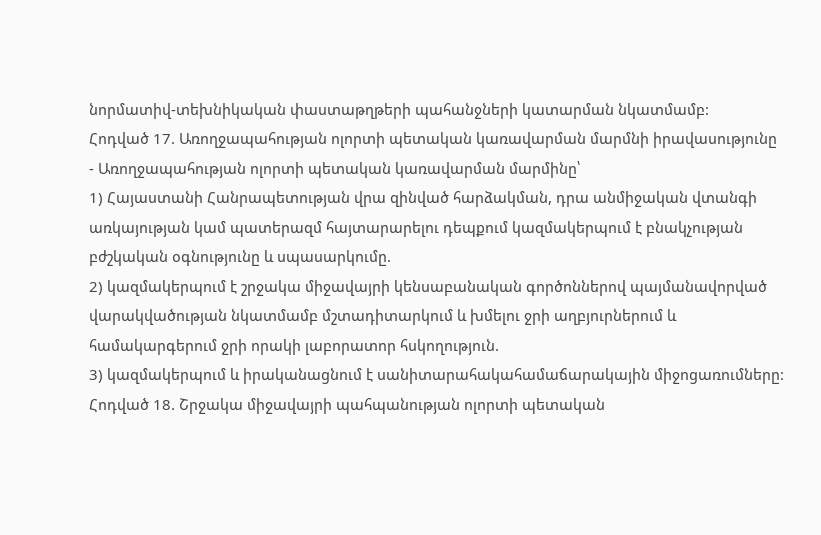նորմատիվ-տեխնիկական փաստաթղթերի պահանջների կատարման նկատմամբ:
Հոդված 17. Առողջապահության ոլորտի պետական կառավարման մարմնի իրավասությունը
- Առողջապահության ոլորտի պետական կառավարման մարմինը՝
1) Հայաստանի Հանրապետության վրա զինված հարձակման, դրա անմիջական վտանգի առկայության կամ պատերազմ հայտարարելու դեպքում կազմակերպում է բնակչության բժշկական օգնությունը և սպասարկումը.
2) կազմակերպում է շրջակա միջավայրի կենսաբանական գործոններով պայմանավորված վարակվածության նկատմամբ մշտադիտարկում և խմելու ջրի աղբյուրներում և համակարգերում ջրի որակի լաբորատոր հսկողություն.
3) կազմակերպում և իրականացնում է սանիտարահակահամաճարակային միջոցառումները:
Հոդված 18. Շրջակա միջավայրի պահպանության ոլորտի պետական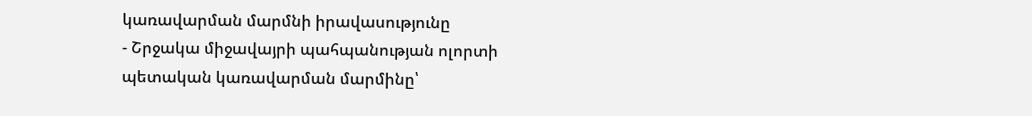կառավարման մարմնի իրավասությունը
- Շրջակա միջավայրի պահպանության ոլորտի պետական կառավարման մարմինը՝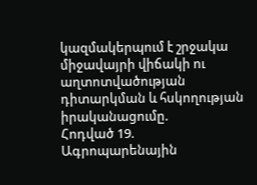կազմակերպում է շրջակա միջավայրի վիճակի ու աղտոտվածության դիտարկման և հսկողության իրականացումը.
Հոդված 19. Ագրոպարենային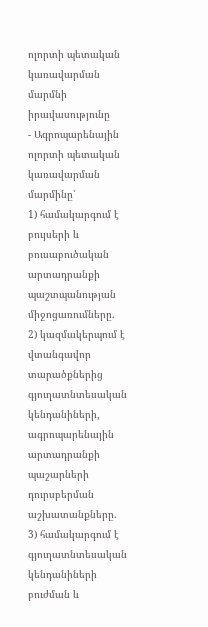ոլորտի պետական կառավարման մարմնի իրավասությունը
- Ագրոպարենային ոլորտի պետական կառավարման մարմինը՝
1) համակարգում է բույսերի և բուսաբուծական արտադրանքի պաշտպանության միջոցառումները.
2) կազմակերպում է վտանգավոր տարածքներից գյուղատնտեսական կենդանիների, ագրոպարենային արտադրանքի պաշարների դուրսբերման աշխատանքները.
3) համակարգում է գյուղատնտեսական կենդանիների բուժման և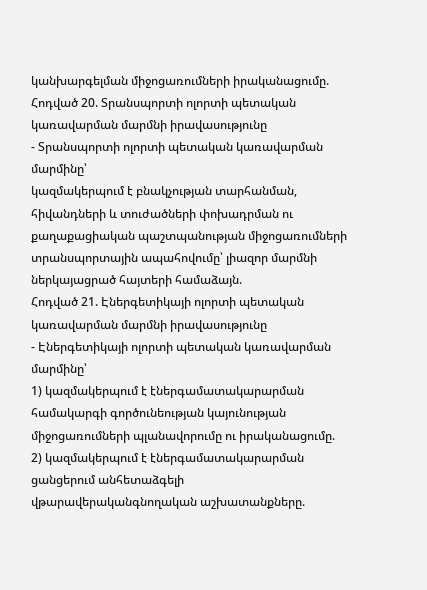կանխարգելման միջոցառումների իրականացումը.
Հոդված 20. Տրանսպորտի ոլորտի պետական կառավարման մարմնի իրավասությունը
- Տրանսպորտի ոլորտի պետական կառավարման մարմինը՝
կազմակերպում է բնակչության տարհանման, հիվանդների և տուժածների փոխադրման ու քաղաքացիական պաշտպանության միջոցառումների տրանսպորտային ապահովումը՝ լիազոր մարմնի ներկայացրած հայտերի համաձայն.
Հոդված 21. Էներգետիկայի ոլորտի պետական կառավարման մարմնի իրավասությունը
- Էներգետիկայի ոլորտի պետական կառավարման մարմինը՝
1) կազմակերպում է էներգամատակարարման համակարգի գործունեության կայունության միջոցառումների պլանավորումը ու իրականացումը.
2) կազմակերպում է էներգամատակարարման ցանցերում անհետաձգելի վթարավերականգնողական աշխատանքները.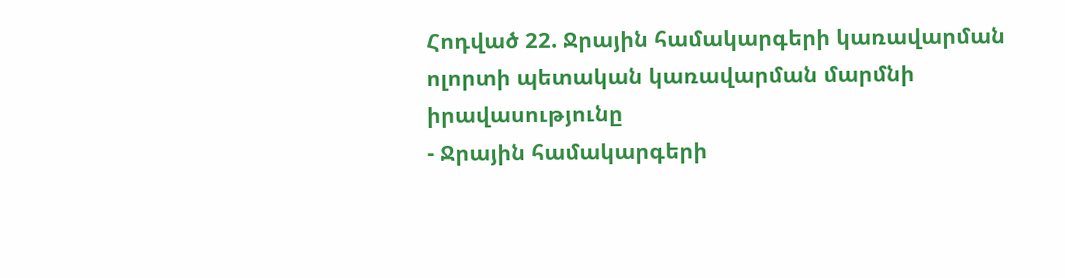Հոդված 22. Ջրային համակարգերի կառավարման ոլորտի պետական կառավարման մարմնի իրավասությունը
- Ջրային համակարգերի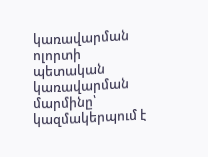կառավարման ոլորտի պետական կառավարման մարմինը՝ կազմակերպում է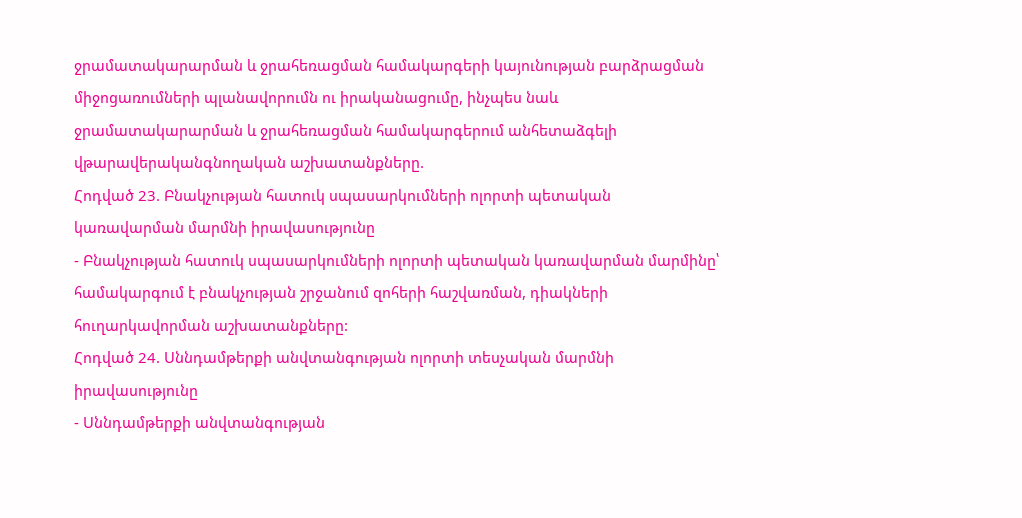ջրամատակարարման և ջրահեռացման համակարգերի կայունության բարձրացման միջոցառումների պլանավորումն ու իրականացումը, ինչպես նաև ջրամատակարարման և ջրահեռացման համակարգերում անհետաձգելի վթարավերականգնողական աշխատանքները.
Հոդված 23. Բնակչության հատուկ սպասարկումների ոլորտի պետական կառավարման մարմնի իրավասությունը
- Բնակչության հատուկ սպասարկումների ոլորտի պետական կառավարման մարմինը՝ համակարգում է բնակչության շրջանում զոհերի հաշվառման, դիակների հուղարկավորման աշխատանքները:
Հոդված 24. Սննդամթերքի անվտանգության ոլորտի տեսչական մարմնի իրավասությունը
- Սննդամթերքի անվտանգության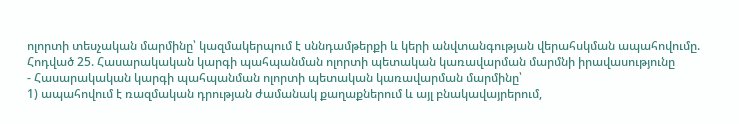ոլորտի տեսչական մարմինը՝ կազմակերպում է սննդամթերքի և կերի անվտանգության վերահսկման ապահովումը.
Հոդված 25. Հասարակական կարգի պահպանման ոլորտի պետական կառավարման մարմնի իրավասությունը
- Հասարակական կարգի պահպանման ոլորտի պետական կառավարման մարմինը՝
1) ապահովում է ռազմական դրության ժամանակ քաղաքներում և այլ բնակավայրերում,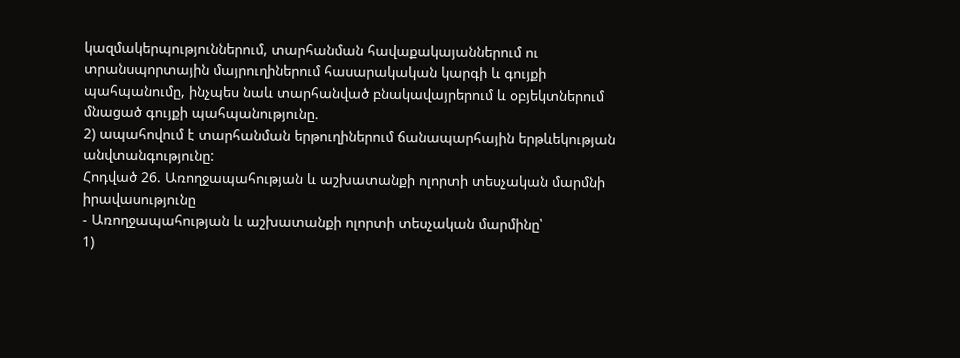կազմակերպություններում, տարհանման հավաքակայաններում ու տրանսպորտային մայրուղիներում հասարակական կարգի և գույքի պահպանումը, ինչպես նաև տարհանված բնակավայրերում և օբյեկտներում մնացած գույքի պահպանությունը.
2) ապահովում է տարհանման երթուղիներում ճանապարհային երթևեկության անվտանգությունը:
Հոդված 26. Առողջապահության և աշխատանքի ոլորտի տեսչական մարմնի իրավասությունը
- Առողջապահության և աշխատանքի ոլորտի տեսչական մարմինը՝
1)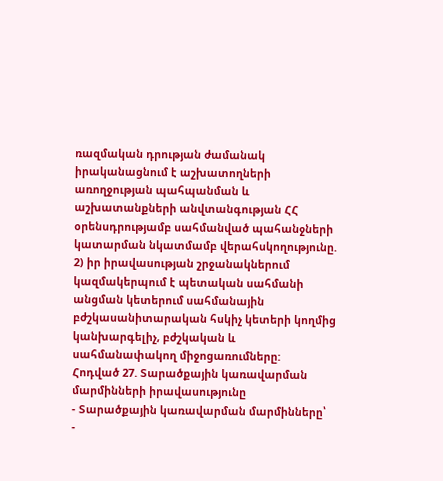ռազմական դրության ժամանակ իրականացնում է աշխատողների առողջության պահպանման և աշխատանքների անվտանգության ՀՀ օրենսդրությամբ սահմանված պահանջների կատարման նկատմամբ վերահսկողությունը.
2) իր իրավասության շրջանակներում կազմակերպում է պետական սահմանի անցման կետերում սահմանային բժշկասանիտարական հսկիչ կետերի կողմից կանխարգելիչ, բժշկական և սահմանափակող միջոցառումները:
Հոդված 27. Տարածքային կառավարման մարմինների իրավասությունը
- Տարածքային կառավարման մարմինները՝
-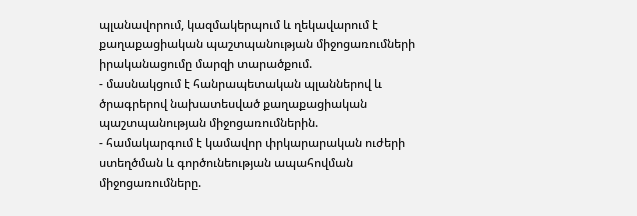պլանավորում, կազմակերպում և ղեկավարում է քաղաքացիական պաշտպանության միջոցառումների իրականացումը մարզի տարածքում.
- մասնակցում է հանրապետական պլաններով և ծրագրերով նախատեսված քաղաքացիական պաշտպանության միջոցառումներին.
- համակարգում է կամավոր փրկարարական ուժերի ստեղծման և գործունեության ապահովման միջոցառումները.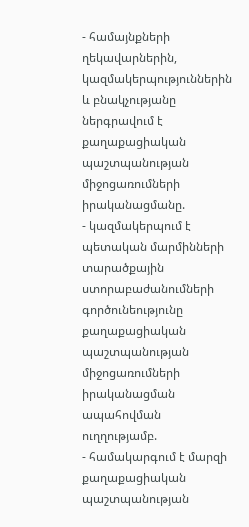- համայնքների ղեկավարներին, կազմակերպություններին և բնակչությանը ներգրավում է քաղաքացիական պաշտպանության միջոցառումների իրականացմանը.
- կազմակերպում է պետական մարմինների տարածքային ստորաբաժանումների գործունեությունը քաղաքացիական պաշտպանության միջոցառումների իրականացման ապահովման ուղղությամբ.
- համակարգում է մարզի քաղաքացիական պաշտպանության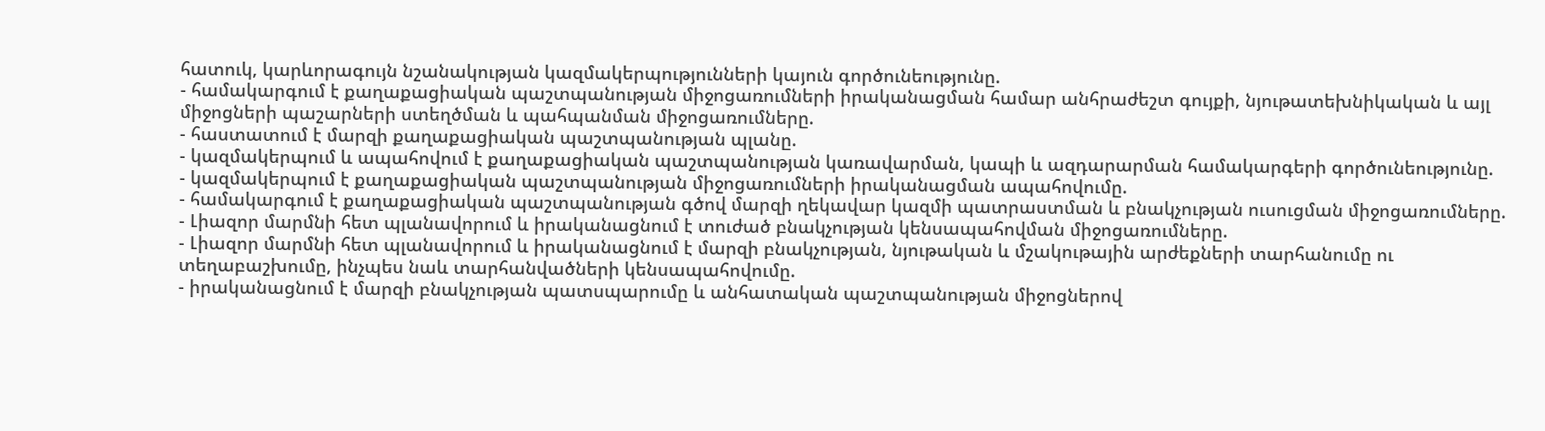հատուկ, կարևորագույն նշանակության կազմակերպությունների կայուն գործունեությունը.
- համակարգում է քաղաքացիական պաշտպանության միջոցառումների իրականացման համար անհրաժեշտ գույքի, նյութատեխնիկական և այլ միջոցների պաշարների ստեղծման և պահպանման միջոցառումները.
- հաստատում է մարզի քաղաքացիական պաշտպանության պլանը.
- կազմակերպում և ապահովում է քաղաքացիական պաշտպանության կառավարման, կապի և ազդարարման համակարգերի գործունեությունը.
- կազմակերպում է քաղաքացիական պաշտպանության միջոցառումների իրականացման ապահովումը.
- համակարգում է քաղաքացիական պաշտպանության գծով մարզի ղեկավար կազմի պատրաստման և բնակչության ուսուցման միջոցառումները.
- Լիազոր մարմնի հետ պլանավորում և իրականացնում է տուժած բնակչության կենսապահովման միջոցառումները.
- Լիազոր մարմնի հետ պլանավորում և իրականացնում է մարզի բնակչության, նյութական և մշակութային արժեքների տարհանումը ու տեղաբաշխումը, ինչպես նաև տարհանվածների կենսապահովումը.
- իրականացնում է մարզի բնակչության պատսպարումը և անհատական պաշտպանության միջոցներով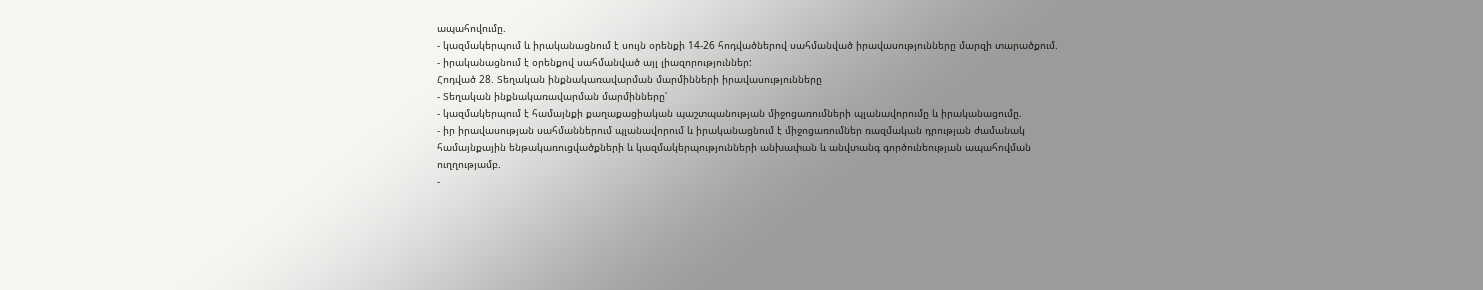ապահովումը.
- կազմակերպում և իրականացնում է սույն օրենքի 14-26 հոդվածներով սահմանված իրավասությունները մարզի տարածքում.
- իրականացնում է օրենքով սահմանված այլ լիազորություններ:
Հոդված 28. Տեղական ինքնակառավարման մարմինների իրավասությունները
- Տեղական ինքնակառավարման մարմինները՝
- կազմակերպում է համայնքի քաղաքացիական պաշտպանության միջոցառումների պլանավորումը և իրականացումը.
- իր իրավասության սահմաններում պլանավորում և իրականացնում է միջոցառումներ ռազմական դրության ժամանակ համայնքային ենթակառուցվածքների և կազմակերպությունների անխափան և անվտանգ գործունեության ապահովման ուղղությամբ.
-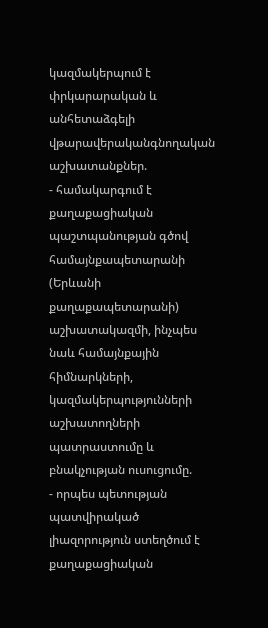կազմակերպում է փրկարարական և անհետաձգելի վթարավերականգնողական աշխատանքներ.
- համակարգում է քաղաքացիական պաշտպանության գծով համայնքապետարանի (Երևանի քաղաքապետարանի) աշխատակազմի, ինչպես նաև համայնքային հիմնարկների, կազմակերպությունների աշխատողների պատրաստումը և բնակչության ուսուցումը.
- որպես պետության պատվիրակած լիազորություն ստեղծում է քաղաքացիական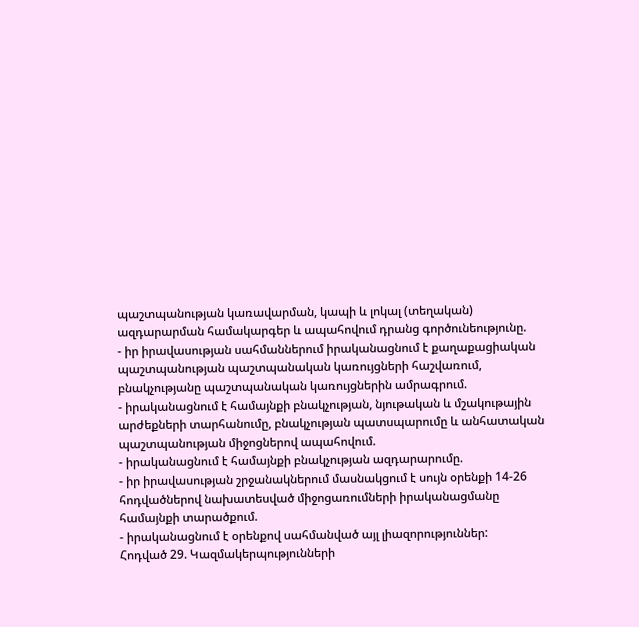պաշտպանության կառավարման, կապի և լոկալ (տեղական) ազդարարման համակարգեր և ապահովում դրանց գործունեությունը.
- իր իրավասության սահմաններում իրականացնում է քաղաքացիական պաշտպանության պաշտպանական կառույցների հաշվառում, բնակչությանը պաշտպանական կառույցներին ամրագրում.
- իրականացնում է համայնքի բնակչության, նյութական և մշակութային արժեքների տարհանումը, բնակչության պատսպարումը և անհատական պաշտպանության միջոցներով ապահովում.
- իրականացնում է համայնքի բնակչության ազդարարումը.
- իր իրավասության շրջանակներում մասնակցում է սույն օրենքի 14-26 հոդվածներով նախատեսված միջոցառումների իրականացմանը համայնքի տարածքում.
- իրականացնում է օրենքով սահմանված այլ լիազորություններ:
Հոդված 29. Կազմակերպությունների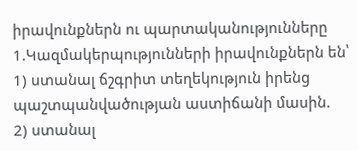իրավունքներն ու պարտականությունները
1.Կազմակերպությունների իրավունքներն են՝
1) ստանալ ճշգրիտ տեղեկություն իրենց պաշտպանվածության աստիճանի մասին.
2) ստանալ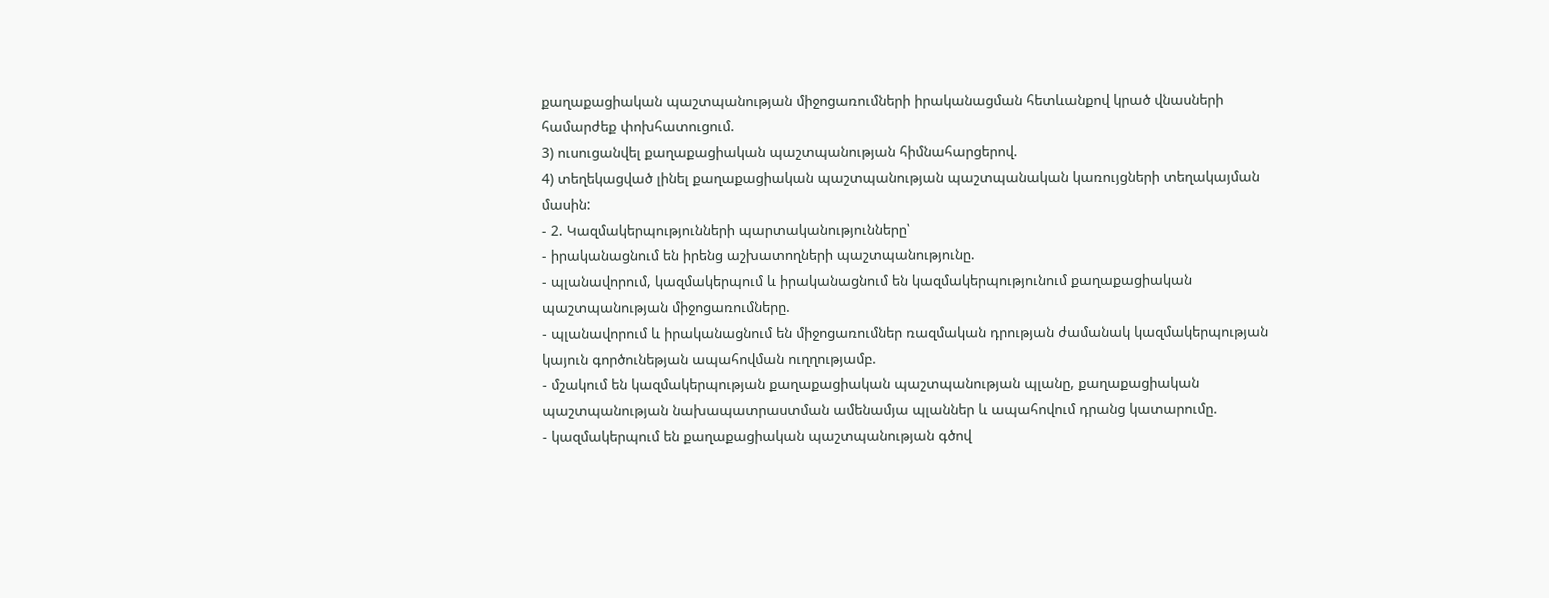քաղաքացիական պաշտպանության միջոցառումների իրականացման հետևանքով կրած վնասների համարժեք փոխհատուցում.
3) ուսուցանվել քաղաքացիական պաշտպանության հիմնահարցերով.
4) տեղեկացված լինել քաղաքացիական պաշտպանության պաշտպանական կառույցների տեղակայման մասին:
- 2. Կազմակերպությունների պարտականությունները՝
- իրականացնում են իրենց աշխատողների պաշտպանությունը.
- պլանավորում, կազմակերպում և իրականացնում են կազմակերպությունում քաղաքացիական պաշտպանության միջոցառումները.
- պլանավորում և իրականացնում են միջոցառումներ ռազմական դրության ժամանակ կազմակերպության կայուն գործունեթյան ապահովման ուղղությամբ.
- մշակում են կազմակերպության քաղաքացիական պաշտպանության պլանը, քաղաքացիական պաշտպանության նախապատրաստման ամենամյա պլաններ և ապահովում դրանց կատարումը.
- կազմակերպում են քաղաքացիական պաշտպանության գծով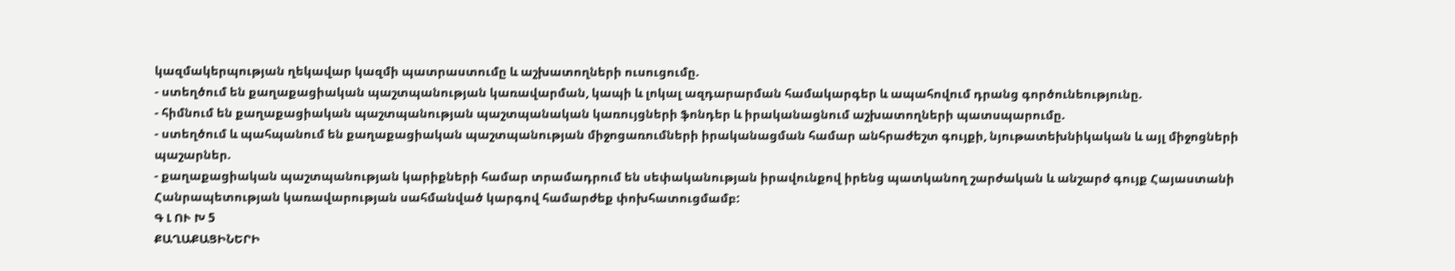կազմակերպության ղեկավար կազմի պատրաստումը և աշխատողների ուսուցումը.
- ստեղծում են քաղաքացիական պաշտպանության կառավարման, կապի և լոկալ ազդարարման համակարգեր և ապահովում դրանց գործունեությունը.
- հիմնում են քաղաքացիական պաշտպանության պաշտպանական կառույցների ֆոնդեր և իրականացնում աշխատողների պատսպարումը.
- ստեղծում և պահպանում են քաղաքացիական պաշտպանության միջոցառումների իրականացման համար անհրաժեշտ գույքի, նյութատեխնիկական և այլ միջոցների պաշարներ.
- քաղաքացիական պաշտպանության կարիքների համար տրամադրում են սեփականության իրավունքով իրենց պատկանող շարժական և անշարժ գույք Հայաստանի Հանրապետության կառավարության սահմանված կարգով համարժեք փոխհատուցմամբ:
Գ Լ ՈՒ Խ 5
ՔԱՂԱՔԱՑԻՆԵՐԻ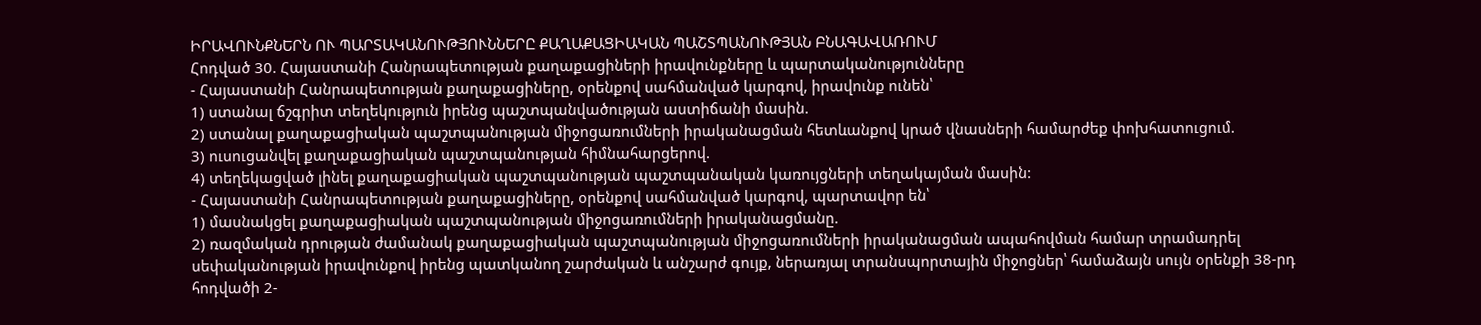ԻՐԱՎՈՒՆՔՆԵՐՆ ՈՒ ՊԱՐՏԱԿԱՆՈՒԹՅՈՒՆՆԵՐԸ ՔԱՂԱՔԱՑԻԱԿԱՆ ՊԱՇՏՊԱՆՈՒԹՅԱՆ ԲՆԱԳԱՎԱՌՈՒՄ
Հոդված 30. Հայաստանի Հանրապետության քաղաքացիների իրավունքները և պարտականությունները
- Հայաստանի Հանրապետության քաղաքացիները, օրենքով սահմանված կարգով, իրավունք ունեն՝
1) ստանալ ճշգրիտ տեղեկություն իրենց պաշտպանվածության աստիճանի մասին.
2) ստանալ քաղաքացիական պաշտպանության միջոցառումների իրականացման հետևանքով կրած վնասների համարժեք փոխհատուցում.
3) ուսուցանվել քաղաքացիական պաշտպանության հիմնահարցերով.
4) տեղեկացված լինել քաղաքացիական պաշտպանության պաշտպանական կառույցների տեղակայման մասին:
- Հայաստանի Հանրապետության քաղաքացիները, օրենքով սահմանված կարգով, պարտավոր են՝
1) մասնակցել քաղաքացիական պաշտպանության միջոցառումների իրականացմանը.
2) ռազմական դրության ժամանակ քաղաքացիական պաշտպանության միջոցառումների իրականացման ապահովման համար տրամադրել սեփականության իրավունքով իրենց պատկանող շարժական և անշարժ գույք, ներառյալ տրանսպորտային միջոցներ՝ համաձայն սույն օրենքի 38-րդ հոդվածի 2-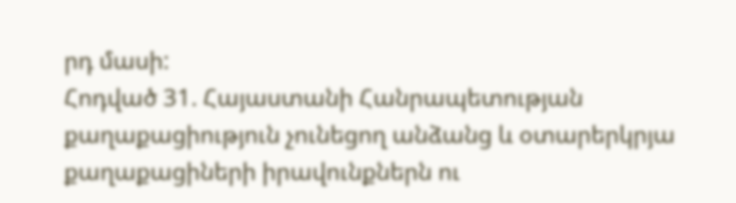րդ մասի:
Հոդված 31. Հայաստանի Հանրապետության քաղաքացիություն չունեցող անձանց և օտարերկրյա քաղաքացիների իրավունքներն ու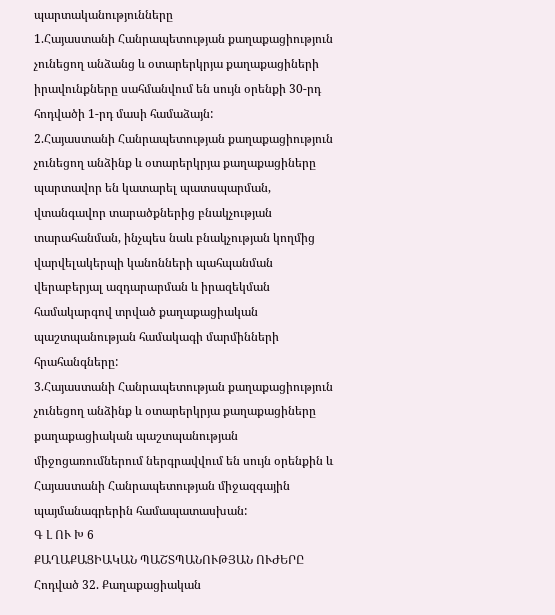պարտականությունները
1.Հայաստանի Հանրապետության քաղաքացիություն չունեցող անձանց և օտարերկրյա քաղաքացիների իրավունքները սահմանվում են սույն օրենքի 30-րդ հոդվածի 1-րդ մասի համաձայն:
2.Հայաստանի Հանրապետության քաղաքացիություն չունեցող անձինք և օտարերկրյա քաղաքացիները պարտավոր են կատարել պատսպարման, վտանգավոր տարածքներից բնակչության տարահանման, ինչպես նաև բնակչության կողմից վարվելակերպի կանոնների պահպանման վերաբերյալ ազդարարման և իրազեկման համակարգով տրված քաղաքացիական պաշտպանության համակագի մարմինների հրահանգները:
3.Հայաստանի Հանրապետության քաղաքացիություն չունեցող անձինք և օտարերկրյա քաղաքացիները քաղաքացիական պաշտպանության միջոցառումներում ներգրավվում են սույն օրենքին և Հայաստանի Հանրապետության միջազգային պայմանագրերին համապատասխան:
Գ Լ ՈՒ Խ 6
ՔԱՂԱՔԱՑԻԱԿԱՆ ՊԱՇՏՊԱՆՈՒԹՅԱՆ ՈՒԺԵՐԸ
Հոդված 32. Քաղաքացիական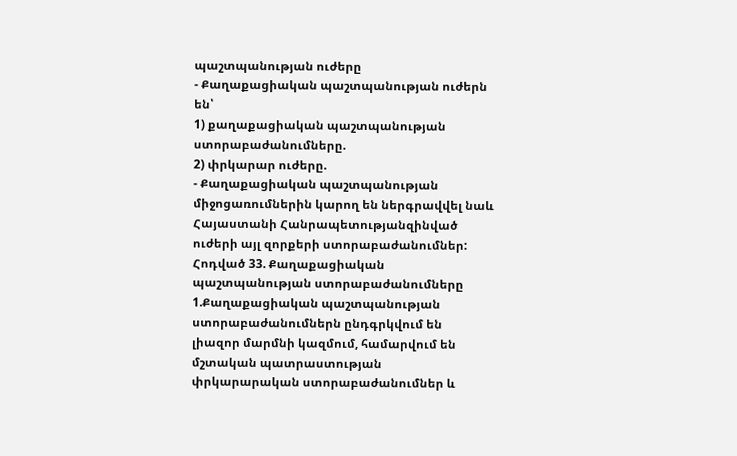պաշտպանության ուժերը
- Քաղաքացիական պաշտպանության ուժերն են՝
1) քաղաքացիական պաշտպանության ստորաբաժանումները.
2) փրկարար ուժերը.
- Քաղաքացիական պաշտպանության միջոցառումներին կարող են ներգրավվել նաև Հայաստանի Հանրապետությանզինված ուժերի այլ զորքերի ստորաբաժանումներ:
Հոդված 33. Քաղաքացիական պաշտպանության ստորաբաժանումները
1.Քաղաքացիական պաշտպանության ստորաբաժանումներն ընդգրկվում են լիազոր մարմնի կազմում, համարվում են մշտական պատրաստության փրկարարական ստորաբաժանումներ և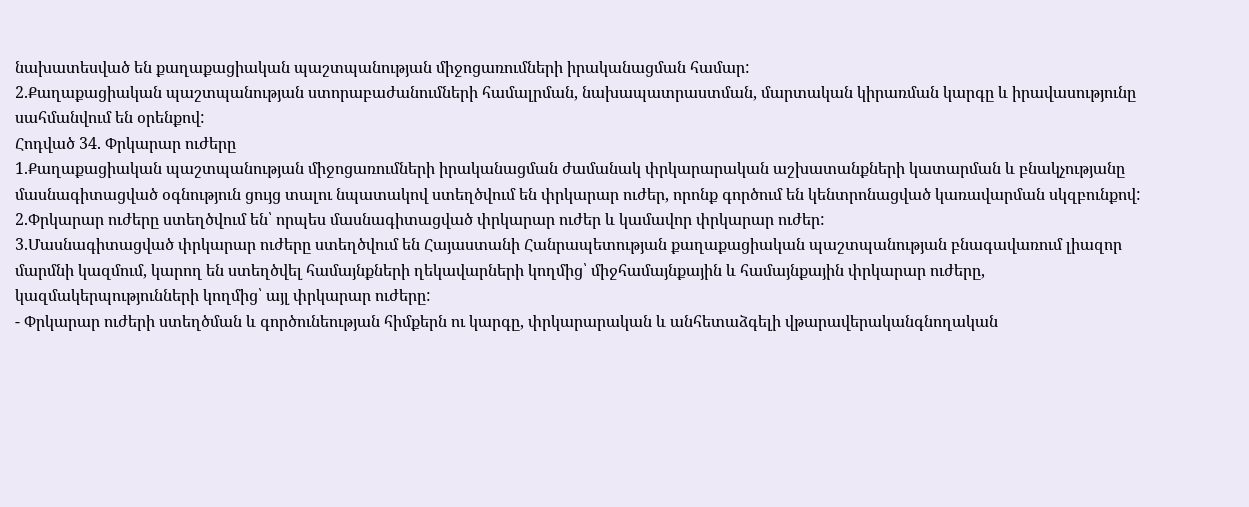նախատեսված են քաղաքացիական պաշտպանության միջոցառումների իրականացման համար:
2.Քաղաքացիական պաշտպանության ստորաբաժանումների համալրման, նախապատրաստման, մարտական կիրառման կարգը և իրավասությունը սահմանվում են օրենքով:
Հոդված 34. Փրկարար ուժերը
1.Քաղաքացիական պաշտպանության միջոցառումների իրականացման ժամանակ փրկարարական աշխատանքների կատարման և բնակչությանը մասնագիտացված օգնություն ցույց տալու նպատակով ստեղծվում են փրկարար ուժեր, որոնք գործում են կենտրոնացված կառավարման սկզբունքով:
2.Փրկարար ուժերը ստեղծվում են՝ որպես մասնագիտացված փրկարար ուժեր և կամավոր փրկարար ուժեր:
3.Մասնագիտացված փրկարար ուժերը ստեղծվում են Հայաստանի Հանրապետության քաղաքացիական պաշտպանության բնագավառում լիազոր մարմնի կազմում, կարող են ստեղծվել համայնքների ղեկավարների կողմից՝ միջհամայնքային և համայնքային փրկարար ուժերը, կազմակերպությունների կողմից՝ այլ փրկարար ուժերը:
- Փրկարար ուժերի ստեղծման և գործունեության հիմքերն ու կարգը, փրկարարական և անհետաձգելի վթարավերականգնողական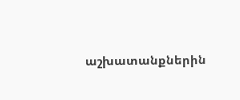աշխատանքներին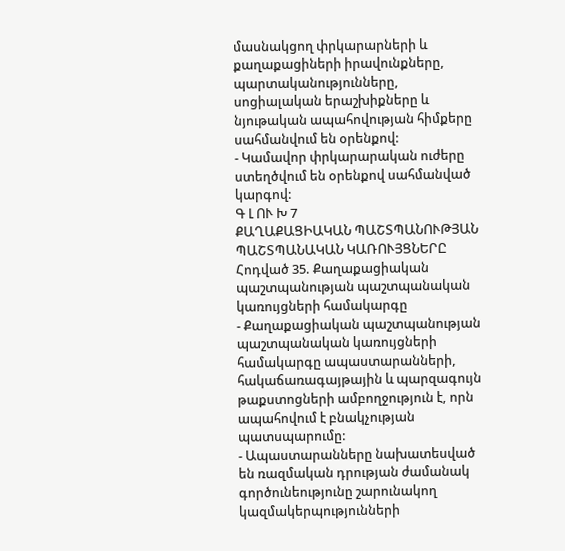մասնակցող փրկարարների և քաղաքացիների իրավունքները, պարտականությունները, սոցիալական երաշխիքները և նյութական ապահովության հիմքերը սահմանվում են օրենքով:
- Կամավոր փրկարարական ուժերը ստեղծվում են օրենքով սահմանված կարգով:
Գ Լ ՈՒ Խ 7
ՔԱՂԱՔԱՑԻԱԿԱՆ ՊԱՇՏՊԱՆՈՒԹՅԱՆ ՊԱՇՏՊԱՆԱԿԱՆ ԿԱՌՈՒՅՑՆԵՐԸ
Հոդված 35. Քաղաքացիական պաշտպանության պաշտպանական կառույցների համակարգը
- Քաղաքացիական պաշտպանության պաշտպանական կառույցների համակարգը ապաստարանների, հակաճառագայթային և պարզագույն թաքստոցների ամբողջություն է, որն ապահովում է բնակչության պատսպարումը:
- Ապաստարանները նախատեսված են ռազմական դրության ժամանակ գործունեությունը շարունակող կազմակերպությունների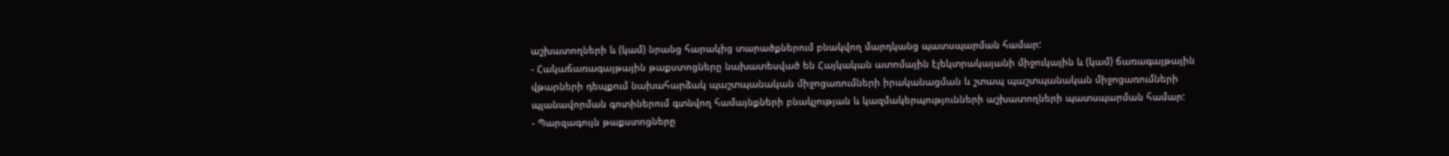աշխատողների և (կամ) նրանց հարակից տարածքներում բնակվող մարդկանց պատսպարման համար:
- Հակաճառագայթային թաքստոցները նախատեսված են Հայկական ատոմային էլեկտրակայանի միջուկային և (կամ) ճառագայթային վթարների դեպքում նախահարձակ պաշտպանական միջոցառումների իրականացման և շտապ պաշտպանական միջոցառումների պլանավորման գոտիներում գտնվող համայնքների բնակչության և կազմակերպությունների աշխատողների պատսպարման համար:
- Պարզագույն թաքստոցները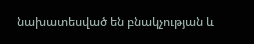նախատեսված են բնակչության և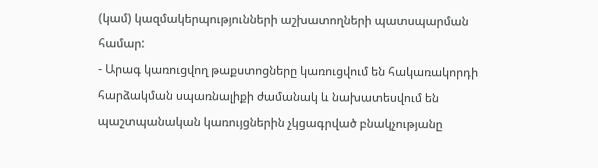(կամ) կազմակերպությունների աշխատողների պատսպարման համար:
- Արագ կառուցվող թաքստոցները կառուցվում են հակառակորդի հարձակման սպառնալիքի ժամանակ և նախատեսվում են պաշտպանական կառույցներին չկցագրված բնակչությանը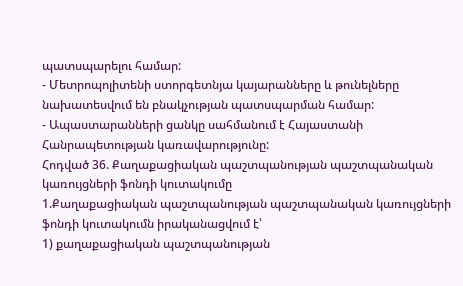պատսպարելու համար:
- Մետրոպոլիտենի ստորգետնյա կայարանները և թունելները նախատեսվում են բնակչության պատսպարման համար:
- Ապաստարանների ցանկը սահմանում է Հայաստանի Հանրապետության կառավարությունը:
Հոդված 36. Քաղաքացիական պաշտպանության պաշտպանական կառույցների ֆոնդի կուտակումը
1.Քաղաքացիական պաշտպանության պաշտպանական կառույցների ֆոնդի կուտակումն իրականացվում է՝
1) քաղաքացիական պաշտպանության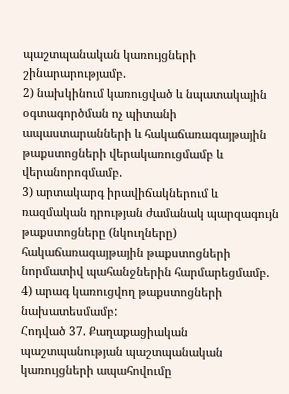պաշտպանական կառույցների շինարարությամբ.
2) նախկինում կառուցված և նպատակային օգտագործման ոչ պիտանի ապաստարանների և հակաճառագայթային թաքստոցների վերակառուցմամբ և վերանորոգմամբ.
3) արտակարգ իրավիճակներում և ռազմական դրության ժամանակ պարզագույն թաքստոցները (նկուղները) հակաճառագայթային թաքստոցների նորմատիվ պահանջներին հարմարեցմամբ.
4) արագ կառուցվող թաքստոցների նախատեսմամբ:
Հոդված 37. Քաղաքացիական պաշտպանության պաշտպանական կառույցների ապահովումը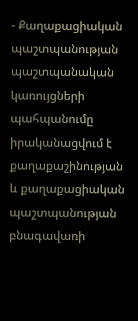- Քաղաքացիական պաշտպանության պաշտպանական կառույցների պահպանումը իրականացվում է քաղաքաշինության և քաղաքացիական պաշտպանության բնագավառի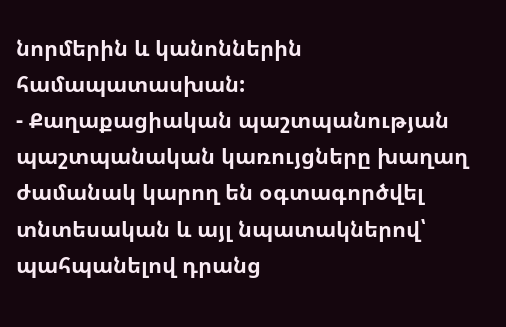նորմերին և կանոններին համապատասխան:
- Քաղաքացիական պաշտպանության պաշտպանական կառույցները խաղաղ ժամանակ կարող են օգտագործվել տնտեսական և այլ նպատակներով՝ պահպանելով դրանց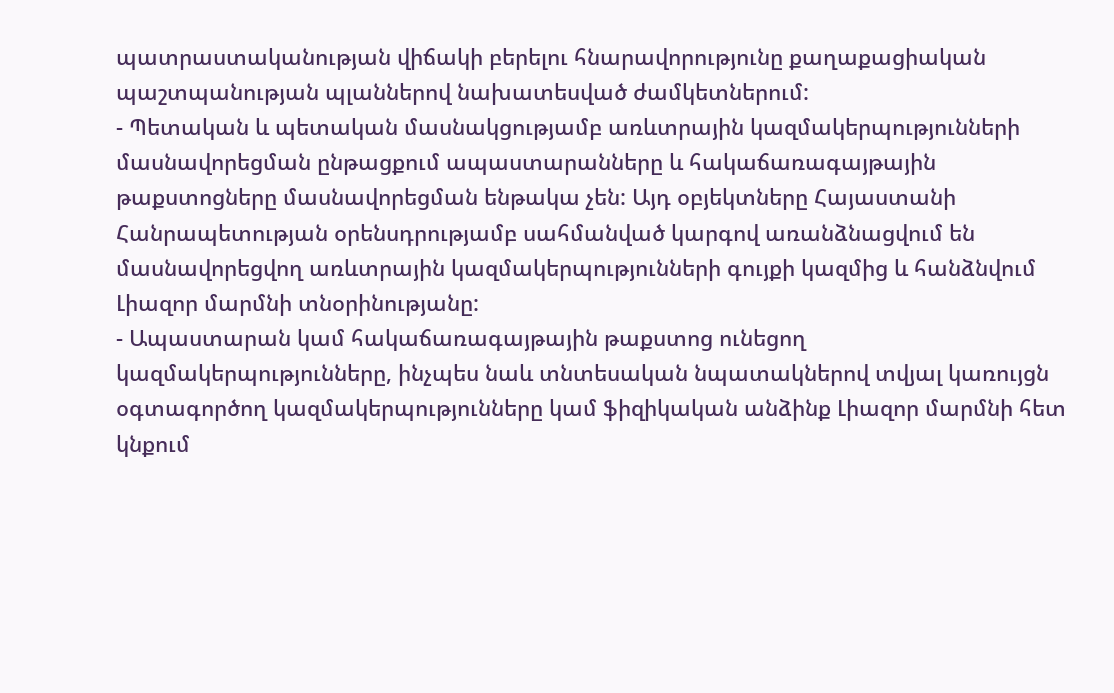պատրաստականության վիճակի բերելու հնարավորությունը քաղաքացիական պաշտպանության պլաններով նախատեսված ժամկետներում:
- Պետական և պետական մասնակցությամբ առևտրային կազմակերպությունների մասնավորեցման ընթացքում ապաստարանները և հակաճառագայթային թաքստոցները մասնավորեցման ենթակա չեն: Այդ օբյեկտները Հայաստանի Հանրապետության օրենսդրությամբ սահմանված կարգով առանձնացվում են մասնավորեցվող առևտրային կազմակերպությունների գույքի կազմից և հանձնվում Լիազոր մարմնի տնօրինությանը:
- Ապաստարան կամ հակաճառագայթային թաքստոց ունեցող կազմակերպությունները, ինչպես նաև տնտեսական նպատակներով տվյալ կառույցն օգտագործող կազմակերպությունները կամ ֆիզիկական անձինք Լիազոր մարմնի հետ կնքում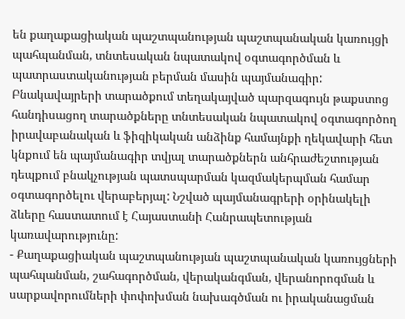են քաղաքացիական պաշտպանության պաշտպանական կառույցի պահպանման, տնտեսական նպատակով օգտագործման և պատրաստականության բերման մասին պայմանագիր: Բնակավայրերի տարածքում տեղակայված պարզագույն թաքստոց հանդիսացող տարածքները տնտեսական նպատակով օգտագործող իրավաբանական և ֆիզիկական անձինք համայնքի ղեկավարի հետ կնքում են պայմանագիր տվյալ տարածքներն անհրաժեշտության դեպքում բնակչության պատսպարման կազմակերպման համար օգտագործելու վերաբերյալ: Նշված պայմանագրերի օրինակելի ձևերը հաստատում է Հայաստանի Հանրապետության կառավարությունը:
- Քաղաքացիական պաշտպանության պաշտպանական կառույցների պահպանման, շահագործման, վերականգման, վերանորոգման և սարքավորումների փոփոխման նախագծման ու իրականացման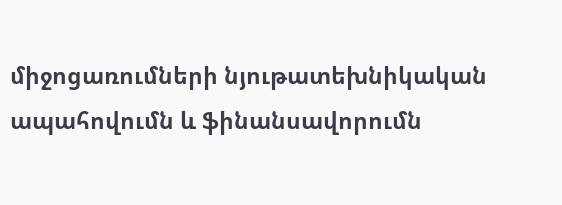միջոցառումների նյութատեխնիկական ապահովումն և ֆինանսավորումն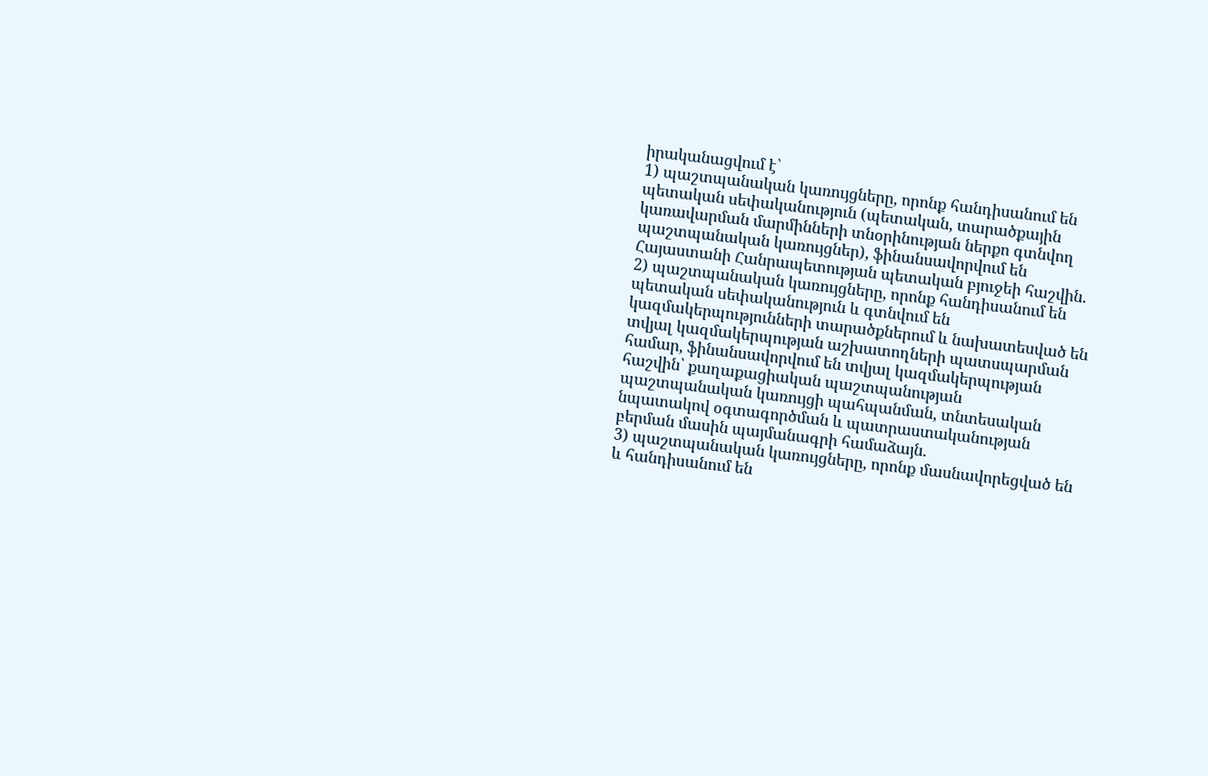իրականացվում է՝
1) պաշտպանական կառույցները, որոնք հանդիսանում են պետական սեփականություն (պետական, տարածքային կառավարման մարմինների տնօրինության ներքո գտնվող պաշտպանական կառույցներ), ֆինանսավորվում են Հայաստանի Հանրապետության պետական բյուջեի հաշվին.
2) պաշտպանական կառույցները, որոնք հանդիսանում են պետական սեփականություն և գտնվում են կազմակերպությունների տարածքներում և նախատեսված են տվյալ կազմակերպության աշխատողների պատսպարման համար, ֆինանսավորվում են տվյալ կազմակերպության հաշվին՝ քաղաքացիական պաշտպանության պաշտպանական կառույցի պահպանման, տնտեսական նպատակով օգտագործման և պատրաստականության բերման մասին պայմանագրի համաձայն.
3) պաշտպանական կառույցները, որոնք մասնավորեցված են և հանդիսանում են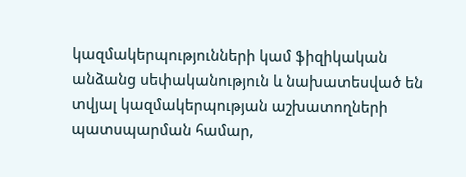կազմակերպությունների կամ ֆիզիկական անձանց սեփականություն և նախատեսված են տվյալ կազմակերպության աշխատողների պատսպարման համար,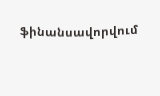ֆինանսավորվում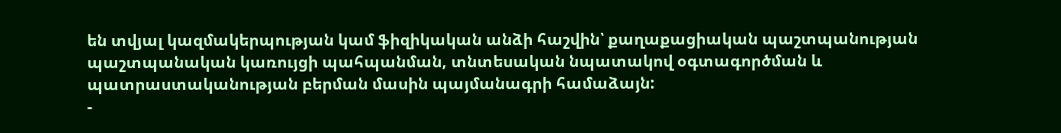են տվյալ կազմակերպության կամ ֆիզիկական անձի հաշվին՝ քաղաքացիական պաշտպանության պաշտպանական կառույցի պահպանման, տնտեսական նպատակով օգտագործման և պատրաստականության բերման մասին պայմանագրի համաձայն:
-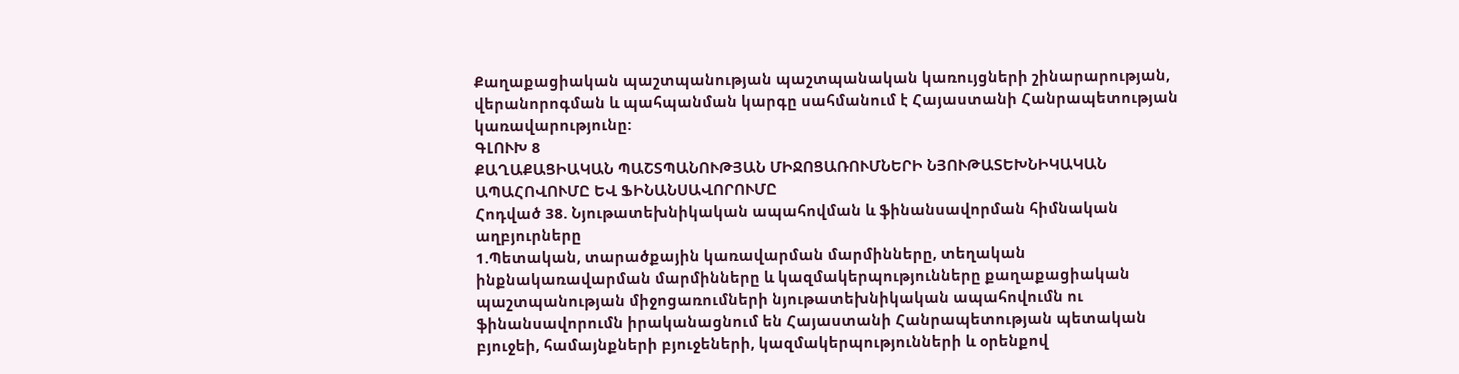Քաղաքացիական պաշտպանության պաշտպանական կառույցների շինարարության, վերանորոգման և պահպանման կարգը սահմանում է Հայաստանի Հանրապետության կառավարությունը:
ԳԼՈՒԽ 8
ՔԱՂԱՔԱՑԻԱԿԱՆ ՊԱՇՏՊԱՆՈՒԹՅԱՆ ՄԻՋՈՑԱՌՈՒՄՆԵՐԻ ՆՅՈՒԹԱՏԵԽՆԻԿԱԿԱՆ ԱՊԱՀՈՎՈՒՄԸ ԵՎ ՖԻՆԱՆՍԱՎՈՐՈՒՄԸ
Հոդված 38. Նյութատեխնիկական ապահովման և ֆինանսավորման հիմնական աղբյուրները
1.Պետական, տարածքային կառավարման մարմինները, տեղական ինքնակառավարման մարմինները և կազմակերպությունները քաղաքացիական պաշտպանության միջոցառումների նյութատեխնիկական ապահովումն ու ֆինանսավորումն իրականացնում են Հայաստանի Հանրապետության պետական բյուջեի, համայնքների բյուջեների, կազմակերպությունների և օրենքով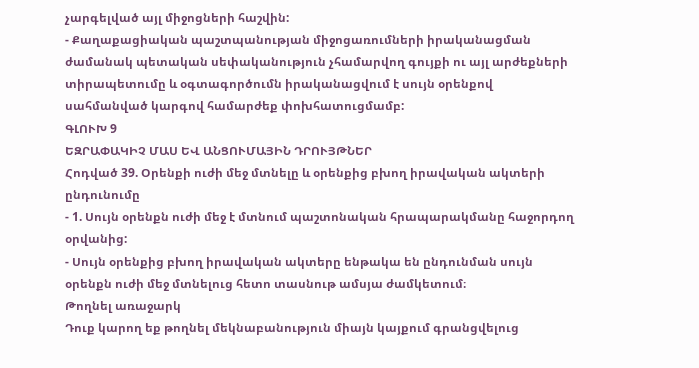չարգելված այլ միջոցների հաշվին:
- Քաղաքացիական պաշտպանության միջոցառումների իրականացման ժամանակ պետական սեփականություն չհամարվող գույքի ու այլ արժեքների տիրապետումը և օգտագործումն իրականացվում է սույն օրենքով սահմանված կարգով համարժեք փոխհատուցմամբ:
ԳԼՈՒԽ 9
ԵԶՐԱՓԱԿԻՉ ՄԱՍ ԵՎ ԱՆՑՈՒՄԱՅԻՆ ԴՐՈՒՅԹՆԵՐ
Հոդված 39. Օրենքի ուժի մեջ մտնելը և օրենքից բխող իրավական ակտերի ընդունումը
- 1. Սույն օրենքն ուժի մեջ է մտնում պաշտոնական հրապարակմանը հաջորդող օրվանից:
- Սույն օրենքից բխող իրավական ակտերը ենթակա են ընդունման սույն օրենքն ուժի մեջ մտնելուց հետո տասնութ ամսյա ժամկետում։
Թողնել առաջարկ
Դուք կարող եք թողնել մեկնաբանություն միայն կայքում գրանցվելուց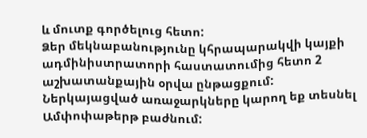և մուտք գործելուց հետո:
Ձեր մեկնաբանությունը կհրապարակվի կայքի ադմինիստրատորի հաստատումից հետո 2 աշխատանքային օրվա ընթացքում:
Ներկայացված առաջարկները կարող եք տեսնել Ամփոփաթերթ բաժնում: